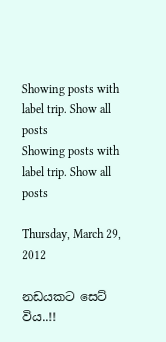Showing posts with label trip. Show all posts
Showing posts with label trip. Show all posts

Thursday, March 29, 2012

නඩයකට සෙට් විය..!!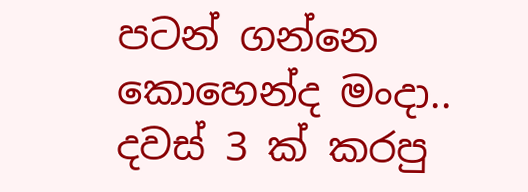පටන් ගන්නෙ කොහෙන්ද මංදා.. දවස් 3 ක් කරපු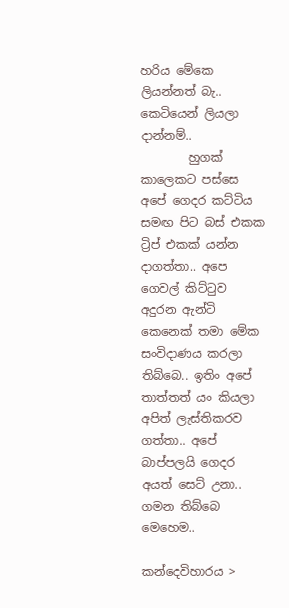හරිය මේකෙ ලියන්නත් බැ.. කෙටියෙන් ලියලා දාන්නම්..
        හුගක් කාලෙකට පස්සෙ අපේ ගෙදර කට්ටිය සමඟ පිට බස් එකක ට්‍රිප් එකක් යන්න දාගත්තා.. අපෙ ගෙවල් කිට්ටුව අදුරන ඇන්ටි කෙනෙක් තමා මේක සංවිදාණය කරලා තිබ්බෙ.. ඉතිං අපේ තාත්තත් යං කියලා අපිත් ලැස්තිකරව ගත්තා.. අපේ බාප්පලයි ගෙදර අයත් සෙට් උනා.. ගමන තිබ්බෙ මෙහෙම..

කන්දෙවිහාරය >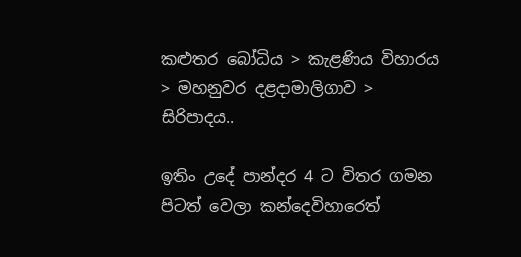කළුතර බෝධිය > කැළණිය විහාරය > මහනුවර දළදාමාලිගාව > සිරිපාදය..

ඉතිං උදේ පාන්දර 4 ට විතර ගමන පිටත් වෙලා කන්දෙවිහාරෙත්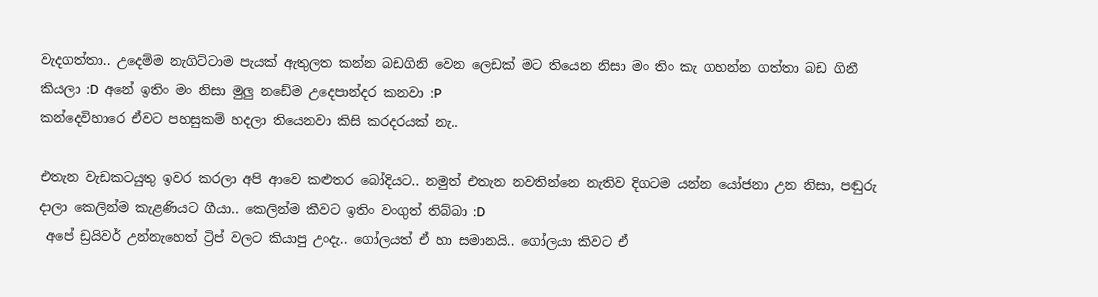වැදගත්තා.. උදෙම්ම නැගිට්ටාම පැයක් ඇතුලත කන්න බඩගිනි වෙන ලෙඩක් මට තියෙන නිසා මං තිං කැ ගහන්න ගත්තා බඩ ගිනී කියලා :D  අනේ ඉතිං මං නිසා මුලු නඩේම උදෙපාන්දර කනවා :P
කන්දෙවිහාරෙ ඒවට පහසුකම් හදලා තියෙනවා කිසි කරදරයක් නැ..

එතැන වැඩකටයුතු ඉවර කරලා අපි ආවෙ කළුතර බෝදියට.. නමුත් එතැන නවතින්නෙ නැතිව දිගටම යන්න යෝජනා උන නිසා, පඬුරු දාලා කෙලින්ම කැළණියට ගීයා.. කෙලින්ම කීවට ඉතිං වංගුත් තිබ්බා :D
 අපේ ඩ්‍රයිවර් උන්නැහෙත් ට්‍රිප් වලට කියාපු උංදැ.. ගෝලයත් ඒ හා සමානයි.. ගෝලයා කිවට ඒ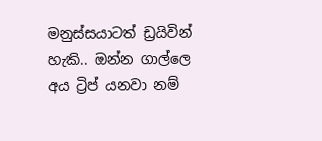මනුස්සයාටත් ඩ්‍රයිවින් හැකි.. ඔන්න ගාල්ලෙ අය ට්‍රිප් යනවා නම්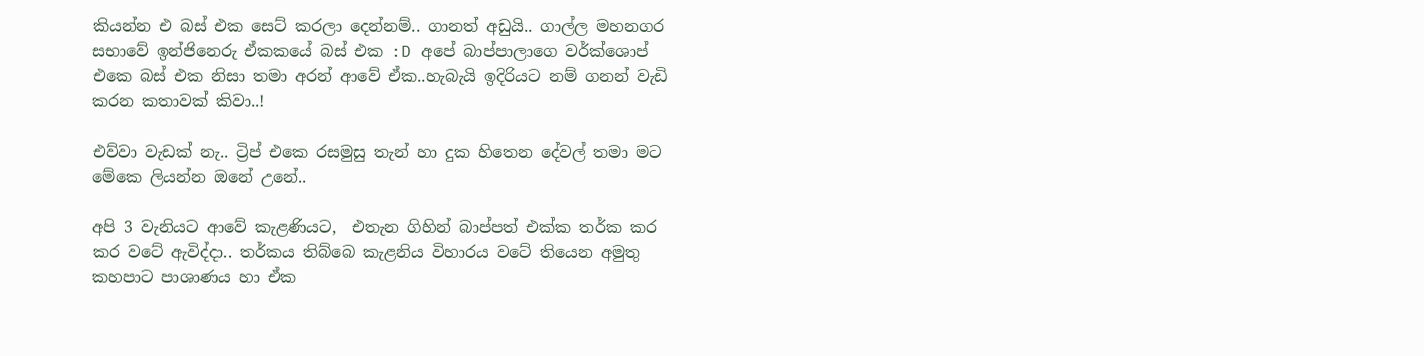කියන්න එ බස් එක සෙට් කරලා දෙන්නම්.. ගානත් අඩුයි.. ගාල්ල මහනගර සභාවේ ඉන්ජිනෙරු ඒකකයේ බස් එක :D අපේ බාප්පාලාගෙ වර්ක්ශොප් එකෙ බස් එක නිසා තමා අරන් ආවේ ඒක..හැබැයි ඉදිරියට නම් ගනන් වැඩි කරන කතාවක් කිවා..!

එව්වා වැඩක් නැ.. ට්‍රිප් එකෙ රසමුසු තැන් හා දුක හිතෙන දේවල් තමා මට මේකෙ ලියන්න ඔනේ උනේ..

අපි 3 වැනියට ආවේ කැළණියට,  එතැන ගිහින් බාප්පත් එක්ක තර්ක කර කර වටේ ඇවිද්දා.. තර්කය තිබ්බෙ කැළනිය විහාරය වටේ තියෙන අමුතු කහපාට පාශාණය හා ඒක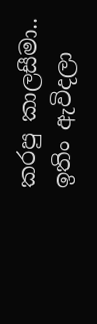කරපු කාලසීමා.. ඉතිං ඇවිදලා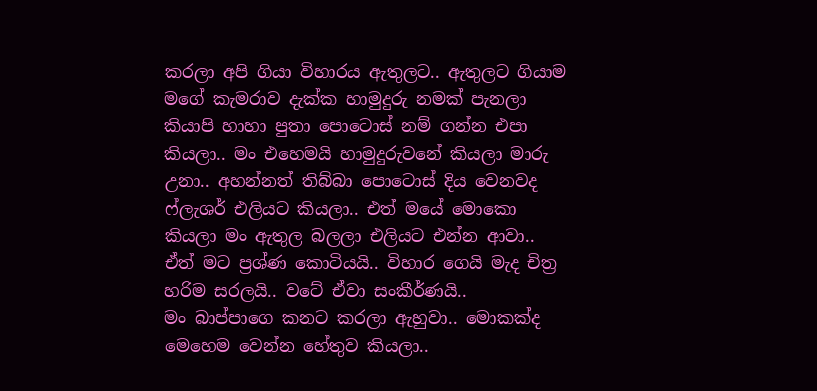කරලා අපි ගියා විහාරය ඇතුලට.. ඇතුලට ගියාම මගේ කැමරාව දැක්ක හාමුදුරු නමක් පැනලා කියාපි හාහා පුතා පොටොස් නම් ගන්න එපා කියලා.. මං එහෙමයි හාමුදුරුවනේ කියලා මාරු උනා.. අහන්නත් තිබ්බා පොටොස් දිය වෙනවද ෆ්ලැශර් එලියට කියලා.. එත් මයේ මොකො කියලා මං ඇතුල බලලා එලියට එන්න ආවා..
ඒත් මට ප්‍රශ්ණ කොටියයි.. විහාර ගෙයි මැද චිත්‍ර හරිම සරලයි.. වටේ ඒවා සංකීර්ණයි..
මං බාප්පාගෙ කනට කරලා ඇහුවා.. මොකක්ද මෙහෙම වෙන්න හේතුව කියලා..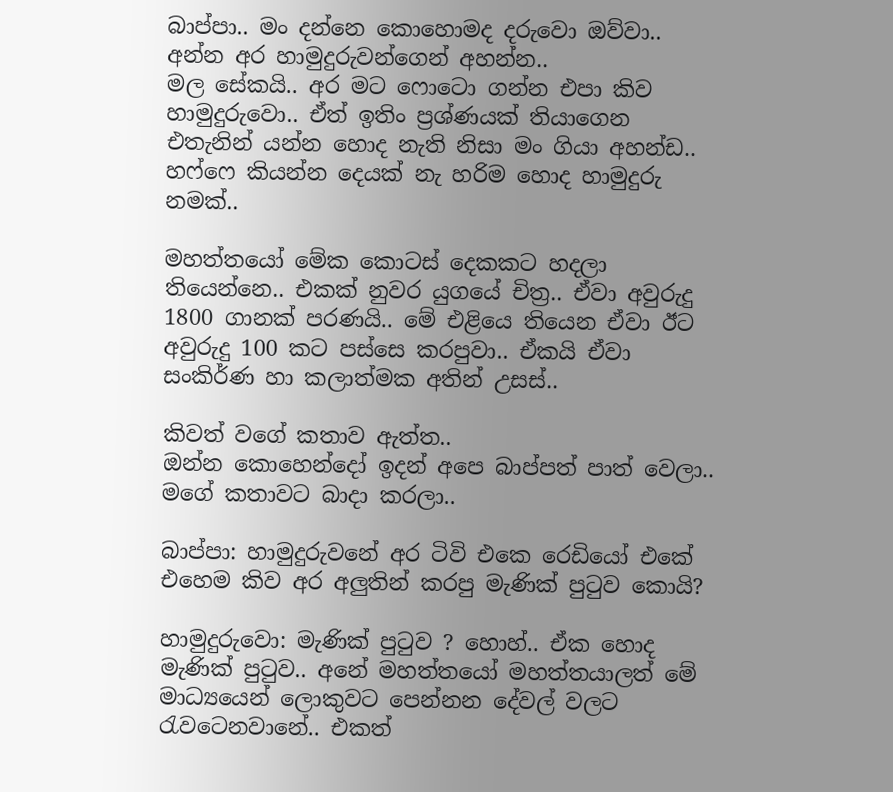බාප්පා.. මං දන්නෙ කොහොමද දරුවො ඔව්වා.. අන්න අර හාමුදුරුවන්ගෙන් අහන්න..
මල සේකයි.. අර මට ෆොටො ගන්න එපා කිව හාමුදුරුවො.. ඒත් ඉතිං ප්‍රශ්ණයක් තියාගෙන එතැනින් යන්න හොද නැති නිසා මං ගියා අහන්ඩ.. හෆ්ෆෙ කියන්න දෙයක් නැ හරිම හොද හාමුදුරු නමක්..

මහත්තයෝ මේක කොටස් දෙකකට හදලා තියෙන්නෙ.. එකක් නුවර යුගයේ චිත්‍ර.. ඒවා අවුරුදු 1800 ගානක් පරණයි.. මේ එළියෙ තියෙන ඒවා ඊට අවුරුදු 100 කට පස්සෙ කරපුවා.. ඒකයි ඒවා සංකිර්ණ හා කලාත්මක අතින් උසස්..

කිවත් වගේ කතාව ඇත්ත..
ඔන්න කොහෙන්දෝ ඉදන් අපෙ බාප්පත් පාත් වෙලා.. මගේ කතාවට බාදා කරලා..

බාප්පා: හාමුදුරුවනේ අර ටිවි එකෙ රෙඩියෝ එකේ එහෙම කිව අර අලුතින් කරපු මැණික් පුටුව කොයි?

හාමුදුරුවො: මැණික් පුටුව ? හොහ්.. ඒක හොද මැණික් පුටුව.. අනේ මහත්තයෝ මහත්තයාලත් මේ මාධ්‍යයෙන් ලොකුවට පෙන්නන දේවල් වලට රැවටෙනවානේ.. එකත්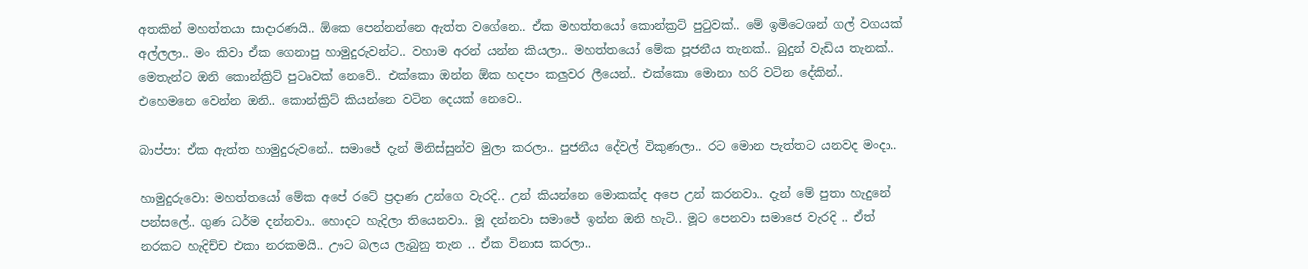අතකින් මහත්තයා සාදාරණයි.. ඕකෙ පෙන්නන්නෙ ඇත්ත වගේනෙ.. ඒක මහත්තයෝ කොන්ක්‍රට් පුටුවක්.. මේ ඉමිටෙශන් ගල් වගයක් අල්ලලා.. මං කිවා ඒක ගෙනාපු හාමුදුරුවන්ට.. වහාම අරන් යන්න කියලා.. මහත්තයෝ මේක පූජනීය තැනක්.. බුදුන් වැඩිය තැනක්.. මෙතැන්ට ඔනි කොන්ක්‍රිට් පුටෘවක් නෙවේ.. එක්කො ඔන්න ඕක හදපං කලුවර ලීයෙන්.. එක්කො මොනා හරි වටින දේකින්.. එහෙමනෙ වෙන්න ඔනි.. කොන්ක්‍රිට් කියන්නෙ වටින දෙයක් නෙවෙ..

බාප්පා: ඒක ඇත්ත හාමුදුරුවනේ.. සමාජේ දැන් මිනිස්සුන්ව මුලා කරලා.. පුජනීය දේවල් විකුණලා.. රට මොන පැත්තට යනවද මංදා..

හාමුදුරුවො: මහත්තයෝ මේක අපේ රටේ ප්‍රදාණ උන්ගෙ වැරදි.. උන් කියන්නෙ මොකක්ද අපෙ උන් කරනවා.. දැන් මේ පුතා හැදුනේ පන්සලේ.. ගුණ ධර්ම දන්නවා.. හොදට හැදිලා තියෙනවා.. මූ දන්නවා සමාජේ ඉන්න ඔනි හැටි.. මූට පෙනවා සමාජෙ වැරදි .. ඒත් නරකට හැදිච්ච එකා නරකමයි.. ඌට බලය ලැබුනු තැන .. ඒක විනාස කරලා..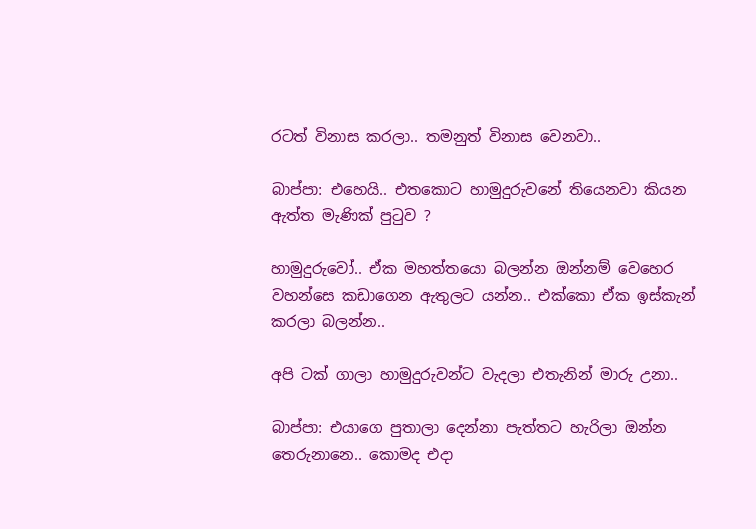රටත් විනාස කරලා.. තමනුත් විනාස වෙනවා..

බාප්පා: එහෙයි.. එතකොට හාමුදුරුවනේ තියෙනවා කියන ඇත්ත මැණික් පුටුව ?

හාමුදුරුවෝ.. ඒක මහත්තයො බලන්න ඔන්නම් වෙහෙර වහන්සෙ කඩාගෙන ඇතුලට යන්න.. එක්කො ඒක ඉස්කැන් කරලා බලන්න..

අපි ටක් ගාලා හාමුදුරුවන්ට වැදලා එතැනින් මාරු උනා..

බාප්පා: එයාගෙ පුතාලා දෙන්නා පැත්තට හැරිලා ඔන්න තෙරුනානෙ.. කොමද එදා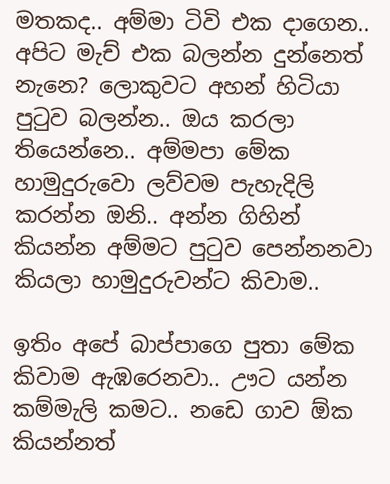මතකද.. අම්මා ටිවි එක දාගෙන.. අපිට මැච් එක බලන්න දුන්නෙත් නැනෙ? ලොකුවට අහන් හිටියා පුටුව බලන්න.. ඔය කරලා තියෙන්නෙ.. අම්මපා මේක හාමුදුරුවො ලව්වම පැහැදිලි කරන්න ඔනි.. අන්න ගිහින් කියන්න අම්මට පුටුව පෙන්නනවා කියලා හාමුදුරුවන්ට කිවාම..

ඉතිං අපේ බාප්පාගෙ පුතා මේක කිවාම ඇඹරෙනවා.. ඌට යන්න කම්මැලි කමට.. නඩෙ ගාව ඕක කියන්නත්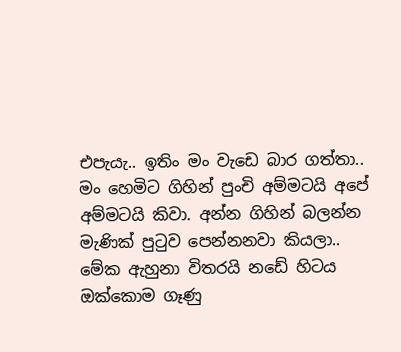එපැයැ.. ඉතිං මං වැඩෙ බාර ගත්තා.. මං හෙමිට ගිහින් පුංචි අම්මටයි අපේ අම්මටයි කිවා. අන්න ගිහින් බලන්න මැණික් පුටුව පෙන්නනවා කියලා.. මේක ඇහුනා විතරයි නඩේ හිටය ඔක්කොම ගෑණු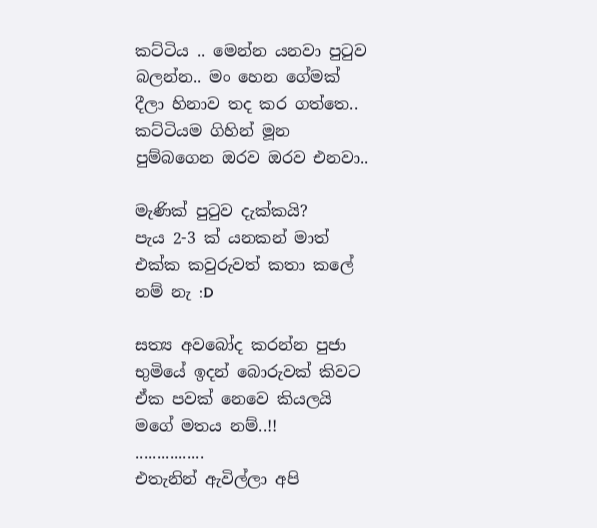කට්ටිය .. මෙන්න යනවා පුටුව බලන්න.. මං හෙන ගේමක් දීලා හිනාව තද කර ගත්තෙ.. කට්ටියම ගිහින් මූන පුම්බගෙන ඔරව ඔරව එනවා..

මැණික් පුටුව දැක්කයි?
පැය 2-3 ක් යනකන් මාත් එක්ක කවුරුවත් කතා කලේ නම් නැ :D

සත්‍ය අවබෝද කරන්න පුජා භුමියේ ඉදන් බොරුවක් කිවට ඒක පවක් නෙවෙ කියලයි මගේ මතය නම්..!!
................
එතැනින් ඇවිල්ලා අපි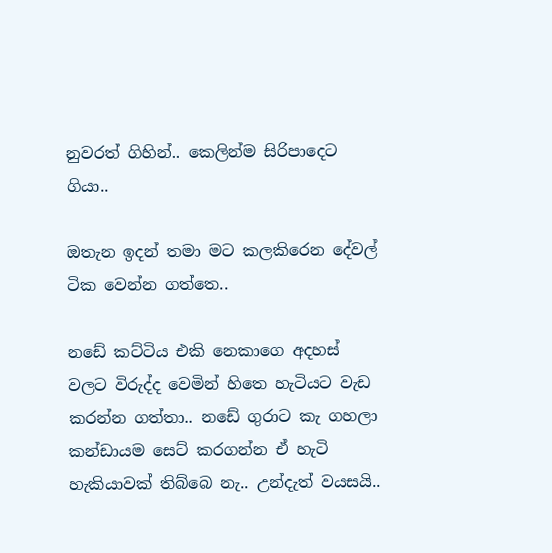නුවරත් ගිහින්.. කෙලින්ම සිරිපාදෙට ගියා..

ඔතැන ඉදන් තමා මට කලකිරෙන දේවල් ටික වෙන්න ගත්තෙ..

නඩේ කට්ටිය එකි නෙකාගෙ අදහස් වලට විරුද්ද වෙමින් හිතෙ හැටියට වැඩ කරන්න ගත්තා.. නඩේ ගුරාට කැ ගහලා කන්ඩායම සෙට් කරගන්න ඒ හැටි හැකියාවක් තිබ්බෙ නැ.. උන්දැත් වයසයි..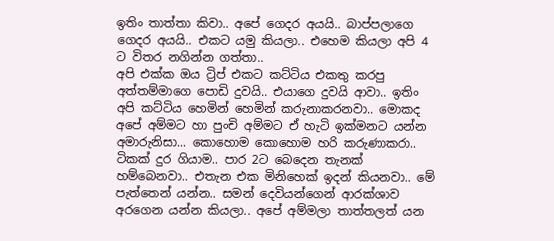ඉතිං තාත්තා කිවා.. අපේ ගෙදර අයයි.. බාප්පලාගෙ ගෙදර අයයි.. එකට යමු කියලා.. එහෙම කියලා අපි 4 ට විතර නගින්න ගත්තා..
අපි එක්ක ඔය ට්‍රිප් එකට කට්ටිය එකතු කරපු අත්තම්මාගෙ පොඩි දුවයි.. එයාගෙ දුවයි ආවා.. ඉතිං අපි කට්ටිය හෙමින් හෙමින් කරුනාකරනවා.. මොකද අපේ අම්මට හා පුංචි අම්මට ඒ හැටි ඉක්මනට යන්න අමාරුනිසා... කොහොම කොහොම හරි කරුණාකරා..
ටිකක් දුර ගියාම.. පාර 2ට බෙදෙන තැනක් හම්බෙනවා.. එතැන එක මිනිහෙක් ඉදන් කියනවා.. මේ පැත්තෙන් යන්න.. සමන් දෙවියන්ගෙන් ආරක්ශාව අරගෙන යන්න කියලා.. අපේ අම්මලා තාත්තලත් යන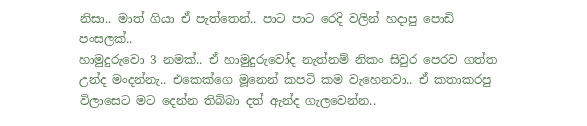නිසා.. මාත් ගියා ඒ පැත්තෙන්.. පාට පාට රෙදි වලින් හදාපු පොඩි පංසලක්..
හාමුදුරුවො 3 නමක්.. ඒ හාමුදුරුවෝද නැත්නම් නිකං සිවුර පෙරව ගත්ත උන්ද මංදන්නැ.. එකෙක්ගෙ මූනෙන් කපටි කම වැහෙනවා.. ඒ කතාකරපු විලාසෙට මට දෙන්න තිබ්බා දත් ඇන්ද ගැලවෙන්න..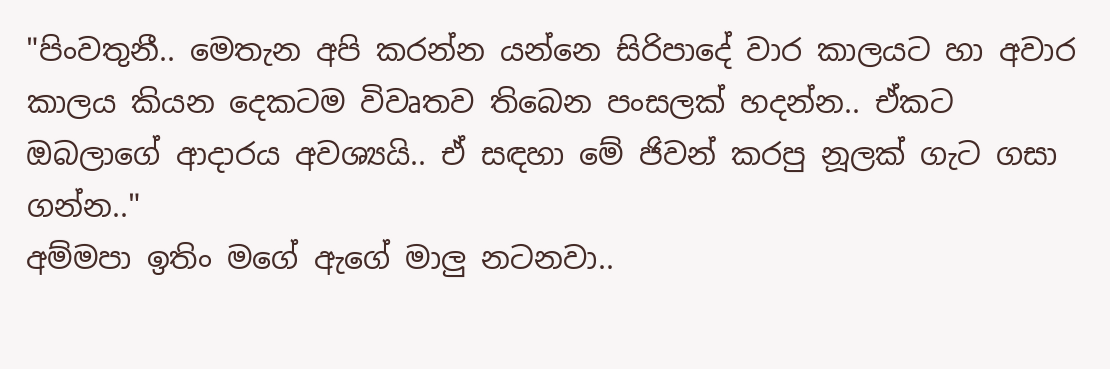"පිංවතුනී.. මෙතැන අපි කරන්න යන්නෙ සිරිපාදේ වාර කාලයට හා අවාර කාලය කියන දෙකටම විවෘතව තිබෙන පංසලක් හදන්න.. ඒකට ඔබලාගේ ආදාරය අවශ්‍යයි.. ඒ සඳහා මේ ජිවන් කරපු නූලක් ගැට ගසා ගන්න.."
අම්මපා ඉතිං මගේ ඇගේ මාලු නටනවා..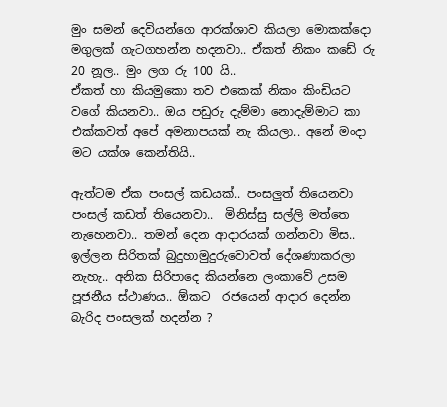මුං සමන් දෙවියන්ගෙ ආරක්ශාව කියලා මොකක්දො මගුලක් ගැටගහන්න හදනවා.. ඒකත් නිකං කඩේ රු 20 නූල.. මුං ලග රු 100 යි..
ඒකත් හා කියමුකො තව එකෙක් නිකං කිංඩියට වගේ කියනවා.. ඔය පඩුරු දැම්මා නොදැම්මාට කා එක්කවත් අපේ අමනාපයක් නැ කියලා.. අනේ මංදා මට යක්ශ කෙන්තියි..

ඇත්ටම ඒක පංසල් කඩයක්.. පංසලුත් තියෙනවා පංසල් කඩත් තියෙනවා..  මිනිස්සු සල්ලි මත්තෙ නැහෙනවා.. තමන් දෙන ආදාරයක් ගන්නවා මිස.. ඉල්ලන සිරිතක් බුදුහාමුදුරුවොවත් දේශණාකරලා නැහැ.. අනික සිරිපාදෙ කියන්නෙ ලංකාවේ උසම පූජනීය ස්ථාණය.. ඕකට  රජයෙන් ආදාර දෙන්න බැරිද පංසලක් හදන්න ?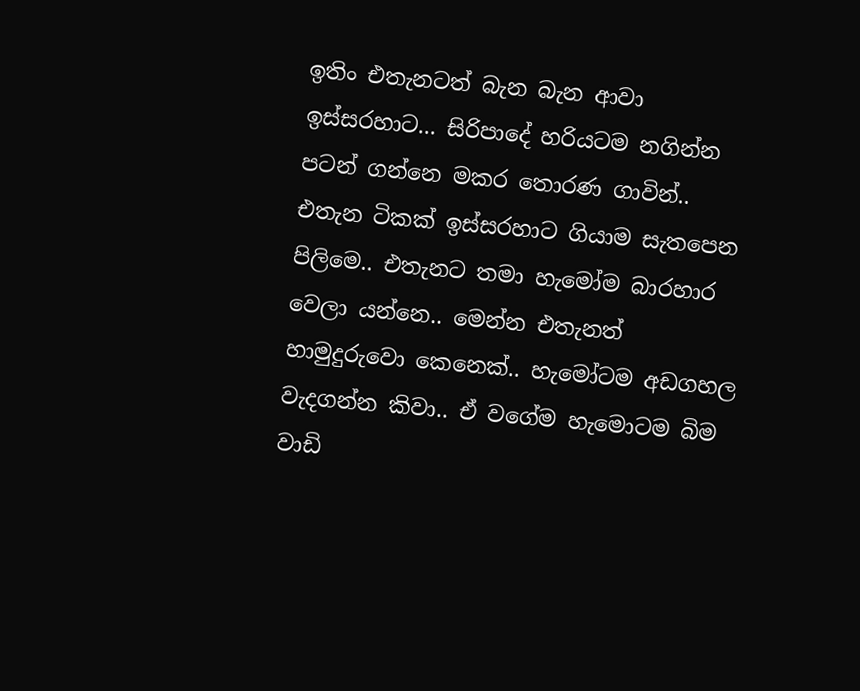ඉතිං එතැනටත් බැන බැන ආවා ඉස්සරහාට... සිරිපාදේ හරියටම නගින්න පටන් ගන්නෙ මකර තොරණ ගාවින්.. එතැන ටිකක් ඉස්සරහාට ගියාම සැතපෙන පිලිමෙ.. එතැනට තමා හැමෝම බාරහාර වෙලා යන්නෙ.. මෙන්න එතැනත් හාමුදුරුවො කෙනෙක්.. හැමෝටම අඩගහල වැදගන්න කිවා.. ඒ වගේම හැමොටම බිම වාඩි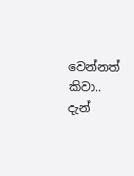වෙන්නත් කිවා.. දැන්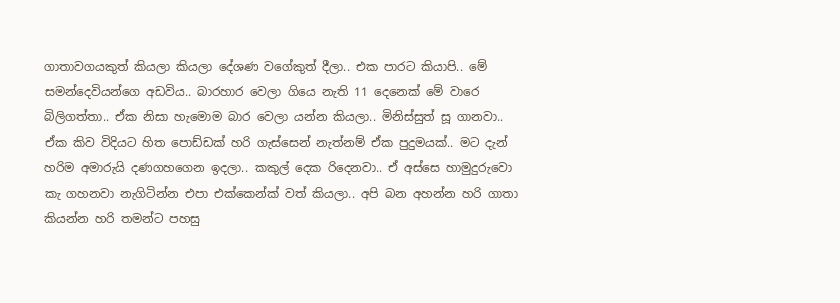ගාතාවගයකුත් කියලා කියලා දේශණ වගේකුත් දීලා.. එක පාරට කියාපි.. මේ සමන්දෙවියන්ගෙ අඩවිය.. බාරහාර වෙලා ගියෙ නැති 11 දෙනෙක් මේ වාරෙ බිලිගත්තා.. ඒක නිසා හැමොම බාර වෙලා යන්න කියලා.. මිනිස්සුත් සූ ගානවා..
ඒක කිව විදියට හිත පොඩ්ඩක් හරි ගැස්සෙන් නැත්නම් ඒක පුදුමයක්.. මට දැන් හරිම අමාරුයි දණගහගෙන ඉදලා.. කකුල් දෙක රිදෙනවා.. ඒ අස්සෙ හාමුදුරුවො කැ ගහනවා නැගිටින්න එපා එක්කෙන්ක් වත් කියලා.. අපි බන අහන්න හරි ගාතා කියන්න හරි තමන්ට පහසු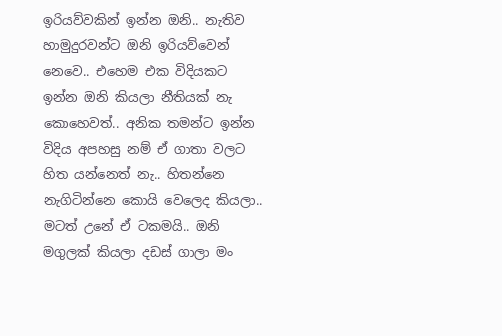ඉරියව්වකින් ඉන්න ඔනි.. නැතිව හාමුදුරවන්ට ඔනි ඉරියව්වෙන් නෙවෙ.. එහෙම එක විදියකට ඉන්න ඔනි කියලා නීතියක් නැ කොහෙවත්.. අනික තමන්ට ඉන්න විදිය අපහසු නම් ඒ ගාතා වලට හිත යන්නෙත් නැ.. හිතන්නෙ නැගිටින්නෙ කොයි වෙලෙද කියලා.. මටත් උනේ ඒ ටකමයි.. ඔනි මගුලක් කියලා දඩස් ගාලා මං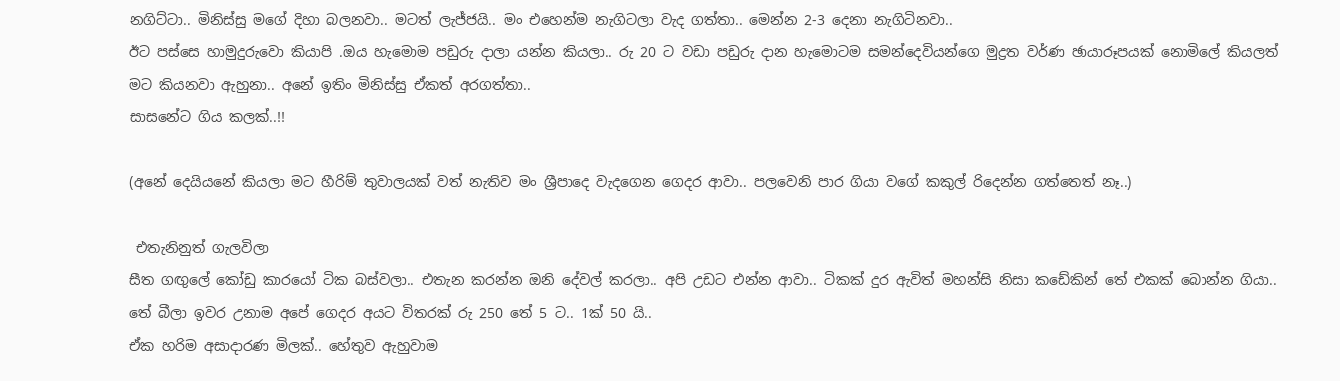නගිට්ටා.. මිනිස්සු මගේ දිහා බලනවා.. මටත් ලැජ්ජයි.. මං එහෙන්ම නැගිටලා වැද ගත්තා.. මෙන්න 2-3 දෙනා නැගිටිනවා..
ඊට පස්සෙ හාමුදුරුවො කියාපි .ඔය හැමොම පඩුරු දාලා යන්න කියලා.. රු 20 ට වඩා පඩුරු දාන හැමොටම සමන්දෙවියන්ගෙ මුද්‍රත වර්ණ ඡායාරූපයක් නොමිලේ කියලත් මට කියනවා ඇහුනා.. අනේ ඉතිං මිනිස්සු ඒකත් අරගත්තා..
සාසනේට ගිය කලක්..!!

(අනේ දෙයියනේ කියලා මට හීරිම් තුවාලයක් වත් නැතිව මං ශ්‍රීපාදෙ වැදගෙන ගෙදර ආවා.. පලවෙනි පාර ගියා වගේ කකුල් රිදෙන්න ගත්තෙත් නෑ..)

 එතැනිනුත් ගැලවිලා
සීත ගඟුලේ කෝඩු කාරයෝ ටික බස්වලා.. එතැන කරන්න ඔනි දේවල් කරලා.. අපි උඩට එන්න ආවා.. ටිකක් දුර ඇවිත් මහන්සි නිසා කඩේකින් තේ එකක් බොන්න ගියා.. තේ බීලා ඉවර උනාම අපේ ගෙදර අයට විතරක් රු 250 තේ 5 ට.. 1ක් 50 යි..
ඒක හරිම අසාදාරණ මිලක්.. හේතුව ඇහුවාම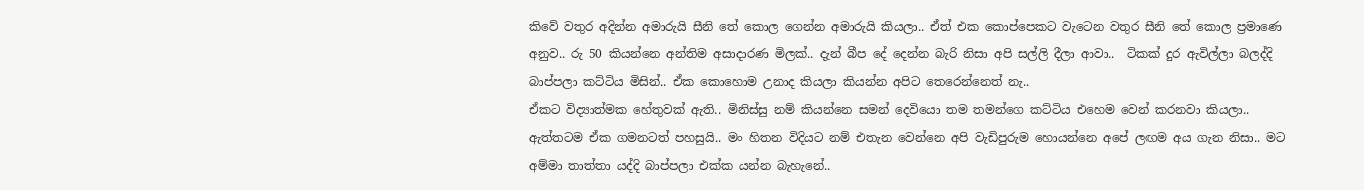කිවේ වතුර අදින්න අමාරුයි සීනි තේ කොල ගෙන්න අමාරුයි කියලා.. ඒත් එක කොප්පෙකට වැටෙන වතුර සීනි තේ කොල ප්‍රමාණෙ අනුව.. රු 50 කියන්නෙ අන්තිම අසාදාරණ මිලක්.. දැන් බීප දේ දෙන්න බැරි නිසා අපි සල්ලි දීලා ආවා..  ටිකක් දුර ඇවිල්ලා බලද්දි බාප්පලා කට්ටිය මිසින්.. ඒක කොහොම උනාද කියලා කියන්න අපිට තෙරෙන්නෙත් නැ..
ඒකට විද්‍යාත්මක හේතුවක් ඇති.. මිනිස්සු නම් කියන්නෙ සමන් දෙවියො තම තමන්ගෙ කට්ටිය එහෙම වෙන් කරනවා කියලා.. ඇත්තටම ඒක ගමනටත් පහසුයි.. මං හිතන විදියට නම් එතැන වෙන්නෙ අපි වැඩිපුරුම හොයන්නෙ අපේ ලඟම අය ගැන නිසා.. මට අම්මා තාත්තා යද්දි බාප්පලා එක්ක යන්න බැහැනේ..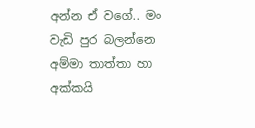අන්න ඒ වගේ.. මං වැඩි පුර බලන්නෙ අම්මා තාත්තා හා අක්කයි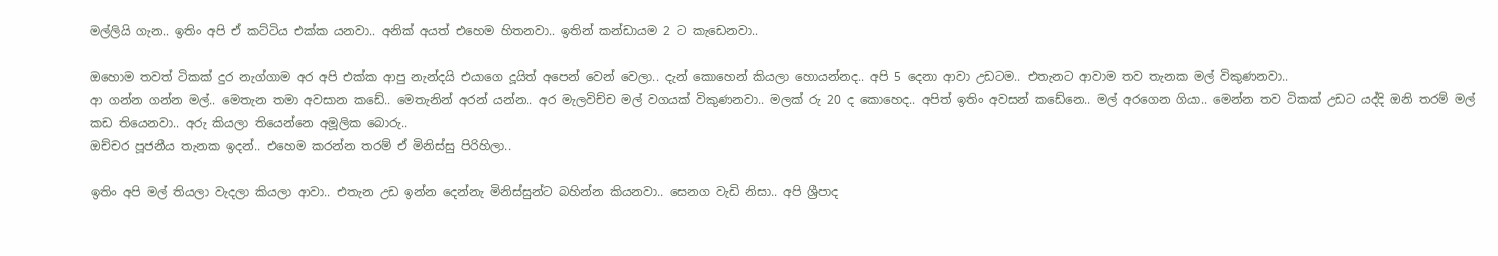මල්ලියි ගැන.. ඉතිං අපි ඒ කට්ටිය එක්ක යනවා.. අනික් අයත් එහෙම හිතනවා.. ඉතින් කන්ඩායම 2 ට කැඩෙනවා..

ඔහොම තවත් ටිකක් දුර නැග්ගාම අර අපි එක්ක ආපු නැන්දයි එයාගෙ දූයිත් අපෙන් වෙන් වෙලා.. දැන් කොහෙන් කියලා හොයන්නද.. අපි 5 දෙනා ආවා උඩටම.. එතැනට ආවාම තව තැනක මල් විකුණනවා..
ආ ගන්න ගන්න මල්.. මෙතැන තමා අවසාන කඩේ.. මෙතැනින් අරන් යන්න.. අර මැලවිච්ච මල් වගයක් විකුණනවා.. මලක් රු 20 ද කොහෙද.. අපිත් ඉතිං අවසන් කඩේනෙ.. මල් අරගෙන ගියා.. මෙන්න තව ටිකක් උඩට යද්දි ඔනි තරම් මල් කඩ තියෙනවා.. අරු කියලා තියෙන්නෙ අමූලික බොරු..
ඔච්චර පූජනීය තැනක ඉදන්.. එහෙම කරන්න තරම් ඒ මිනිස්සු පිරිහිලා..

ඉතිං අපි මල් තියලා වැදලා කියලා ආවා.. එතැන උඩ ඉන්න දෙන්නැ මිනිස්සුන්ට බහින්න කියනවා.. සෙනග වැඩි නිසා.. අපි ශ්‍රීපාද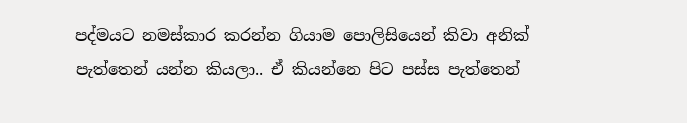පද්මයට නමස්කාර කරන්න ගියාම පොලිසියෙන් කිවා අනික් පැත්තෙන් යන්න කියලා.. ඒ කියන්නෙ පිට පස්ස පැත්තෙන්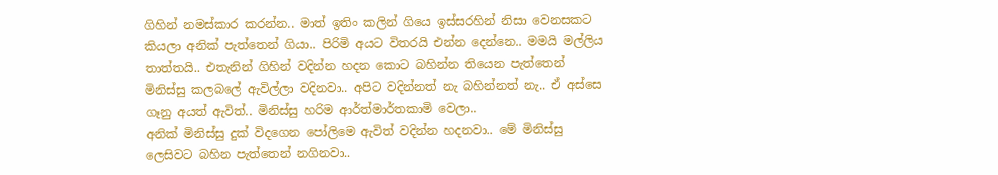ගිහින් නමස්කාර කරන්න.. මාත් ඉතිං කලින් ගියෙ ඉස්සරහින් නිසා වෙනසකට කියලා අනික් පැත්තෙන් ගියා.. පිරිමි අයට විතරයි එන්න දෙන්නෙ.. මමයි මල්ලිය තාත්තයි.. එතැනින් ගිහින් වදින්න හදන කොට බහින්න තියෙන පැත්තෙන් මිනිස්සු කලබලේ ඇවිල්ලා වදිනවා.. අපිට වදින්නත් නැ බහින්නත් නැ.. ඒ අස්සෙ ගෑනු අයත් ඇවිත්.. මිනිස්සු හරිම ආර්ත්මාර්තකාමි වෙලා..
අනික් මිනිස්සු දුක් විදගෙන පෝලිමෙ ඇවිත් වදින්න හදනවා.. මේ මිනිස්සු ලෙසිවට බහින පැත්තෙන් නගිනවා..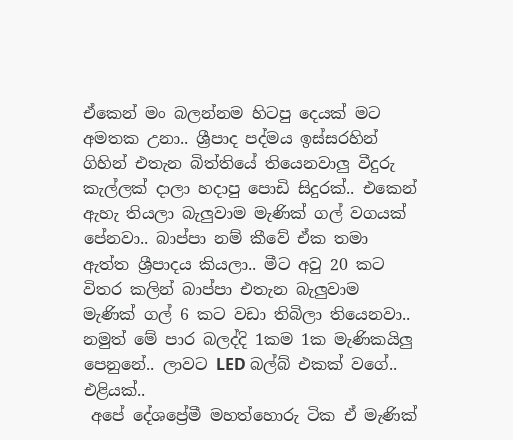ඒකෙන් මං බලන්නම හිටපු දෙයක් මට අමතක උනා.. ශ්‍රීපාද පද්මය ඉස්සරහින් ගිහින් එතැන බිත්තියේ තියෙනවාලු වීදුරු කැල්ලක් දාලා හදාපු පොඩි සිදුරක්.. එකෙන් ඇහැ තියලා බැලුවාම මැණික් ගල් වගයක් පේනවා.. බාප්පා නම් කීවේ ඒක තමා ඇත්ත ශ්‍රීපාදය කියලා.. මීට අවු 20 කට විතර කලින් බාප්පා එතැන බැලුවාම මැණික් ගල් 6 කට වඩා තිබිලා තියෙනවා..
නමුත් මේ පාර බලද්දි 1කම 1ක මැණිකයිලු පෙනුනේ.. ලාවට LED බල්බ් එකක් වගේ.. එළියක්..
 අපේ දේශප්‍රේමී මහත්හොරු ටික ඒ මැණික්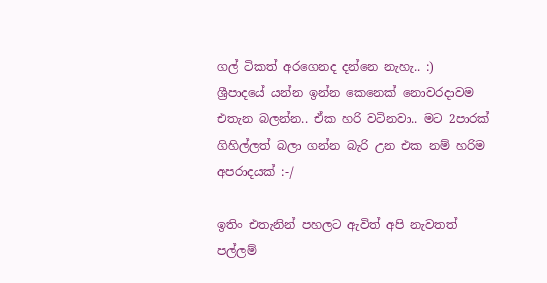ගල් ටිකත් අරගෙනද දන්නෙ නැහැ.. :)
ශ්‍රීපාදයේ යන්න ඉන්න කෙනෙක් නොවරදාවම එතැන බලන්න.. ඒක හරි වටිනවා.. මට 2පාරක් ගිහිල්ලත් බලා ගන්න බැරි උන එක නම් හරිම අපරාදයක් :-/

ඉතිං එතැනින් පහලට ඇවිත් අපි නැවතත් පල්ලම්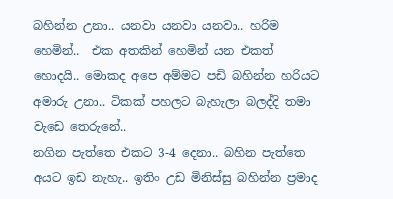බහින්න උනා.. යනවා යනවා යනවා.. හරිම හෙමින්..  එක අතකින් හෙමින් යන එකත් හොදයි.. මොකද අපෙ අම්මට පඩි බහින්න හරියට අමාරු උනා.. ටිකක් පහලට බැහැලා බලද්දි තමා වැඩෙ තෙරුනේ..
නගින පැත්තෙ එකට 3-4 දෙනා.. බහින පැත්තෙ අයට ඉඩ නැහැ.. ඉතිං උඩ මිනිස්සු බහින්න ප්‍රමාද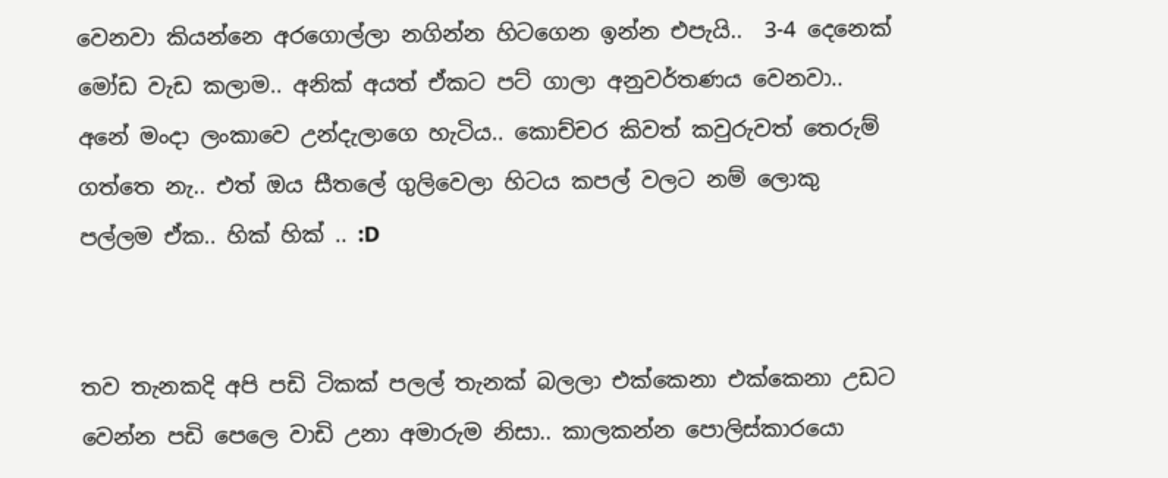වෙනවා කියන්නෙ අරගොල්ලා නගින්න හිටගෙන ඉන්න එපැයි..  3-4 දෙනෙක් මෝඩ වැඩ කලාම.. අනික් අයත් ඒකට පට් ගාලා අනුවර්තණය වෙනවා.. අනේ මංදා ලංකාවෙ උන්දැලාගෙ හැටිය.. කොච්චර කිවත් කවුරුවත් තෙරුම් ගත්තෙ නැ.. එත් ඔය සීතලේ ගුලිවෙලා හිටය කපල් වලට නම් ලොකු පල්ලම ඒක.. හික් හික් .. :D


තව තැනකදි අපි පඩි ටිකක් පලල් තැනක් බලලා එක්කෙනා එක්කෙනා උඩට වෙන්න පඩි පෙලෙ වාඩි උනා අමාරුම නිසා.. කාලකන්න පොලිස්කාරයො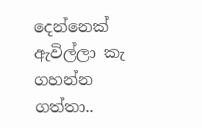දෙන්නෙක් ඇවිල්ලා කැ ගහන්න ගත්තා..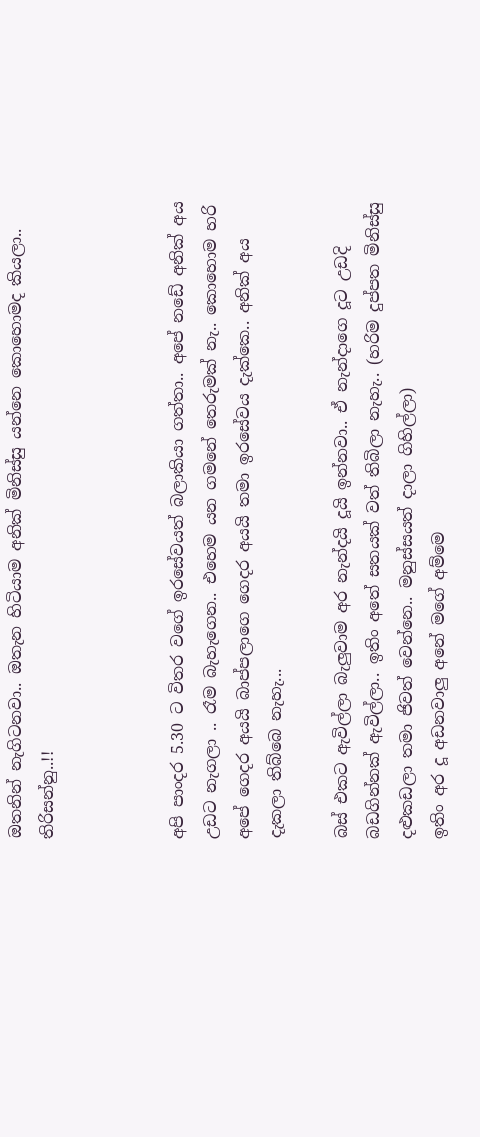ඔතනින් නැගිටනවා.. ඔතැන හිටියාම අනික් මිනිස්සු යන්නෙ කොහොමද කියලා.. තිරිසන්නු..!!



අපි පාංදර 5.30 ට විතර වගේ ඉරසේවයත් බලාකියා ගත්තා.. අපේ නඩේ අනික් අය උඩට නැගලා .. රෑම බැහැගෙන.. එහෙම යන ගමනේ තෙරුමක් නැ.. කොහොම හරි අපේ ගෙදර අයයි බාප්පලාගෙ ගෙදර අයයි තමා ඉරසේවය දැක්කෙ.. අනික් අය දැකලා තිබ්බෙ නැහැ...

බස් එකට ඇවිල්ලා බැලුවාම අර නැන්දයි දූයි ඉන්නවා.. ඒ නැන්දාගෙ දූට උඩදි බඩගින්නක් ඇවිල්ලා.. ඉතිං අතේ සතයක් වත් තිබිලා නැහැ.. (හරිම දුප්පත මිනිස්සු දළුකඩලා තමා ජිවත් වෙන්නෙ.. මනුස්සයත් දාලා ගිහිල්ලා)
ඉතිං අර දූ අඩනවාලු අනේ මගේ අම්මෙ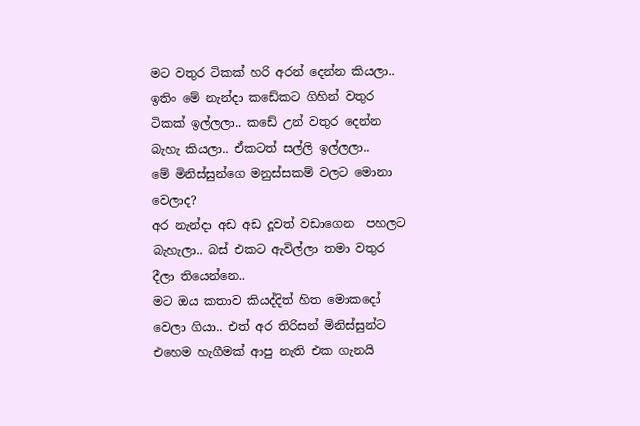මට වතුර ටිකක් හරි අරන් දෙන්න කියලා.. ඉතිං මේ නැන්දා කඩේකට ගිහින් වතුර ටිකක් ඉල්ලලා.. කඩේ උන් වතුර දෙන්න බැහැ කියලා.. ඒකටත් සල්ලි ඉල්ලලා..
මේ මිනිස්සුන්ගෙ මනුස්සකම් වලට මොනා වෙලාද?
අර නැන්දා අඩ අඩ දූවත් වඩාගෙන  පහලට බැහැලා.. බස් එකට ඇවිල්ලා තමා වතුර දීලා තියෙන්නෙ..
මට ඔය කතාව කියද්දිත් හිත මොකදෝ වෙලා ගියා.. එත් අර තිරිසන් මිනිස්සුන්ට එහෙම හැගීමක් ආපු නැති එක ගැනයි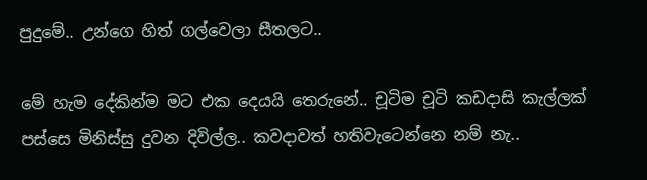පුදුමේ.. උන්ගෙ හිත් ගල්වෙලා සීතලට..

මේ හැම දේකින්ම මට එක දෙයයි තෙරුනේ.. චූටිම චූටි කඩදාසි කැල්ලක් පස්සෙ මිනිස්සු දුවන දිවිල්ල.. කවදාවත් හතිවැටෙන්නෙ නම් නැ..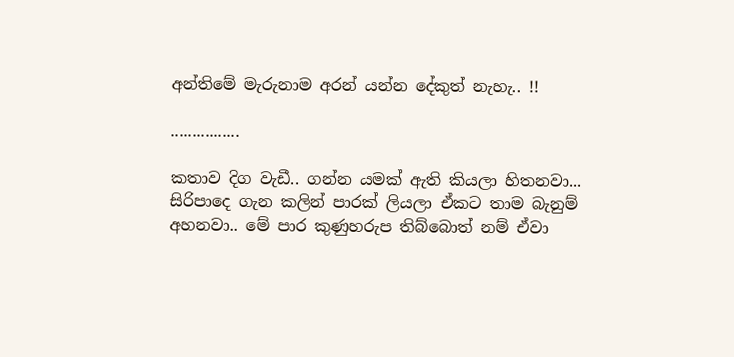අන්තිමේ මැරුනාම අරන් යන්න දේකුත් නැහැ.. !!

................

කතාව දිග වැඩී.. ගන්න යමක් ඇති කියලා හිතනවා...
සිරිපාදෙ ගැන කලින් පාරක් ලියලා ඒකට තාම බැනුම් අහනවා.. මේ පාර කුණුහරුප තිබ්බොත් නම් ඒවා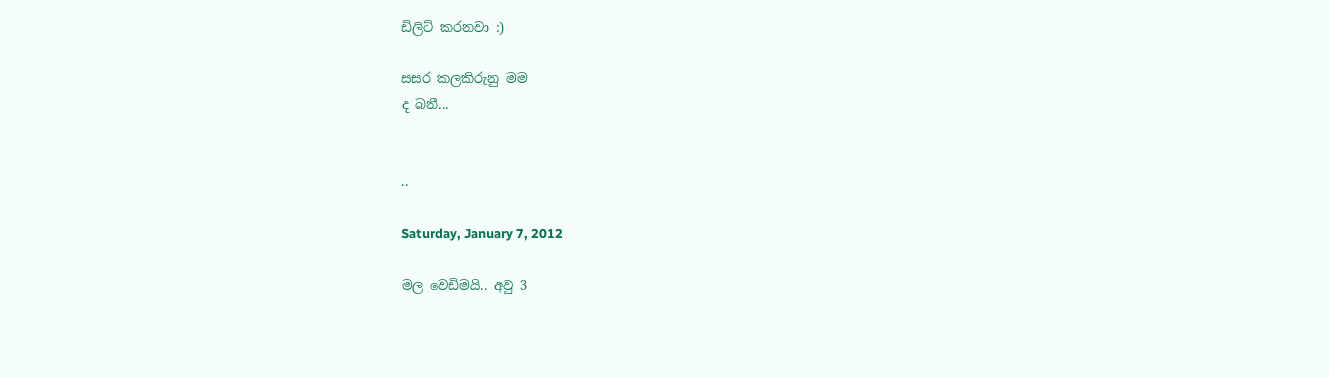ඩිලිට් කරනවා :)

සසර කලකිරුනු මම
ද බනී...


..

Saturday, January 7, 2012

මල වෙඩිමයි.. අවු 3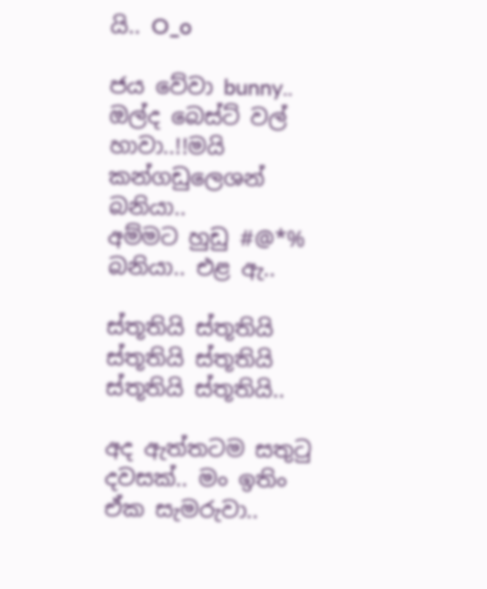යි.. O_o

ජය වේවා bunny.. ඔල්ද බෙස්ට් වල් හාවා..!!මයි කන්ගඩුලෙශන් බනියා..
අම්මට හුඩු #@*% බනියා.. එළ ඇ..

ස්තූතියි ස්තූතියි
ස්තූතියි ස්තූතියි
ස්තූතියි ස්තූතියි..

අද ඇත්තටම සතුටු දවසක්.. මං ඉතිං ඒක සැමරුවා..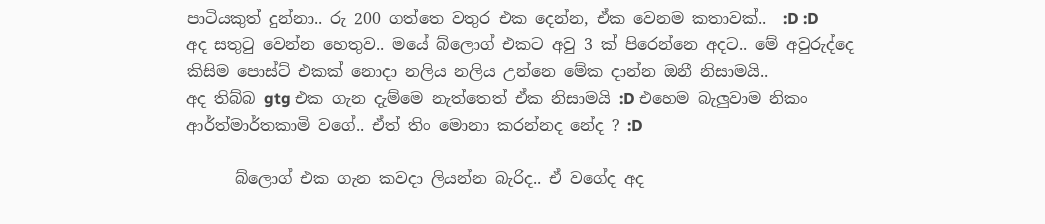පාටියකුත් දුන්නා.. රු 200 ගත්තෙ වතුර එක දෙන්න, ඒක වෙනම කතාවක්..  :D :D
අද සතුටු වෙන්න හෙතුව.. මයේ බ්ලොග් එකට අවු 3 ක් පිරෙන්නෙ අදට.. මේ අවුරුද්දෙ කිසිම පොස්ට් එකක් නොදා නලිය නලිය උන්නෙ මේක දාන්න ඔනී නිසාමයි..
අද තිබ්බ gtg එක ගැන දැම්මෙ නැත්තෙත් ඒක නිසාමයි :D එහෙම බැලුවාම නිකං ආර්ත්මාර්තකාමි වගේ.. ඒත් තිං මොනා කරන්නද නේද ? :D

      බ්ලොග් එක ගැන කවදා ලියන්න බැරිද.. ඒ වගේද අද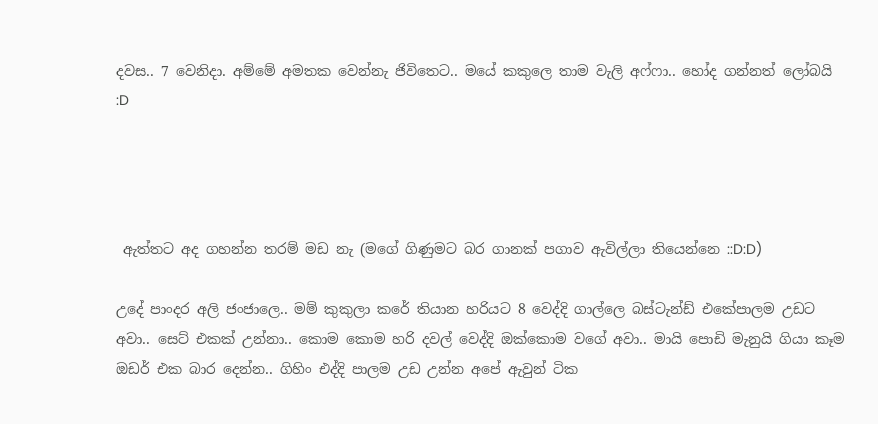දවස.. 7 වෙනිදා. අම්මේ අමතක වෙන්නැ ජිවිතෙට.. මයේ කකුලෙ තාම වැලි අෆ්ෆා.. හෝද ගන්නත් ලෝබයි :D




 ඇත්තට අද ගහන්න තරම් මඩ නැ (මගේ ගිණුමට බර ගානක් පගාව ඇවිල්ලා තියෙන්නෙ ::D:D)

උදේ පාංදර අලි ජංජාලෙ.. මම් කුකුලා කරේ තියාන හරියට 8 වෙද්දි ගාල්ලෙ බස්ටැන්ඩ් එකේපාලම උඩට අවා.. සෙට් එකක් උන්නා.. කොම කොම හරි දවල් වෙද්දි ඔක්කොම වගේ අවා.. මායි පොඩි මැනුයි ගියා කෑම ඔඩර් එක බාර දෙන්න.. ගිහිං එද්දි පාලම උඩ උන්න අපේ ඇවුන් ටික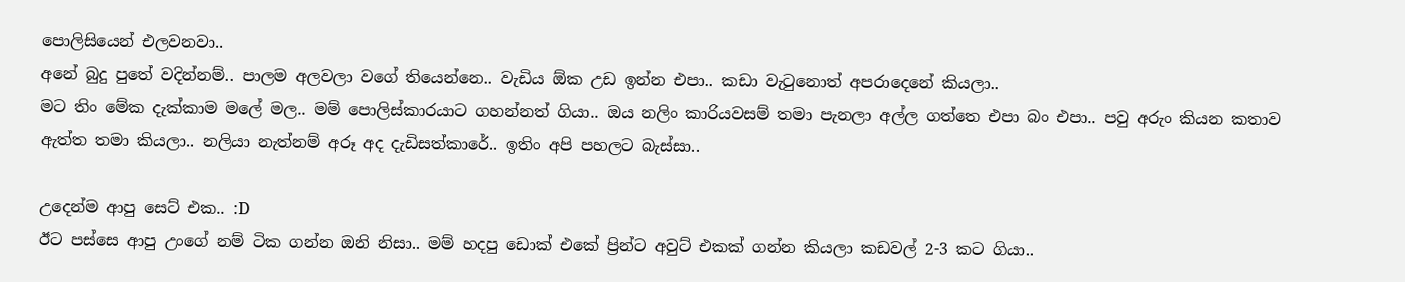පොලිසියෙන් එලවනවා..
අනේ බුදු පුතේ වදින්නම්.. පාලම අලවලා වගේ තියෙන්නෙ.. වැඩිය ඕක උඩ ඉන්න එපා.. කඩා වැටුනොත් අපරාදෙනේ කියලා..
මට තිං මේක දැක්කාම මලේ මල.. මම් පොලිස්කාරයාට ගහන්නත් ගියා.. ඔය නලිං කාරියවසම් තමා පැනලා අල්ල ගත්තෙ එපා බං එපා.. පවු අරුං කියන කතාව ඇත්ත තමා කියලා.. නලියා නැත්නම් අරූ අද දැඩිසත්කාරේ.. ඉතිං අපි පහලට බැස්සා..

උදෙන්ම ආපු සෙට් එක.. :D
ඊට පස්සෙ ආපු උංගේ නම් ටික ගන්න ඔනි නිසා.. මම් හදපු ඩොක් එකේ ප්‍රින්ට‍ අවුට් එකක් ගන්න කියලා කඩවල් 2-3 කට ගියා..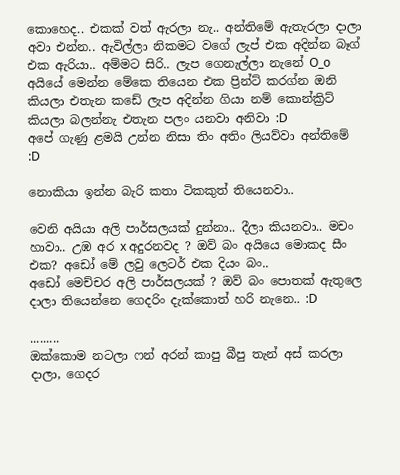කොහෙද.. එකක් වත් ඇරලා නැ.. අන්තිමේ ඇතැරලා දාලා අවා එන්න.. ඇවිල්ලා නිකමට වගේ ලැප් එක අදින්න බෑග් එක ඇරියා.. අම්මට සිරි.. ලැප ගෙනැල්ලා නැනේ O_o
අයියේ මෙන්න මේකෙ තියෙන එක ප්‍රින්ට් කරග්න ඔනි කියලා එතැන කඩේ ලැප අදින්න ගියා නම් කොන්ක්‍රිට් කියලා බලන්නැ එතැන පලං යනවා අනිවා :D
අපේ ගැණු ළමයි උන්න නිසා තිං අතිං ලියව්වා අන්තිමේ :D

නොකියා ඉන්න බැරි කතා ටිකකුත් තියෙනවා..

වෙනි අයියා අලි පාර්සලයක් දුන්නා.. දීලා කියනවා.. මචං හාවා.. උඹ අර x අදුරනවද ? ඔව් බං අයියෙ මොකද සීං එක? අඩෝ මේ ලවු ලෙටර් එක දියං බං..
අඩෝ මෙච්චර අලි පාර්සලයක් ? ඔව් බං පොතක් ඇතුලෙ දාලා තියෙන්නෙ ගෙදරිං දැක්කොත් හරි නැනෙ.. :D

.........
ඔක්කොම නටලා ෆන් අරන් කාපු බීපු තැන් අස් කරලා දාලා, ගෙදර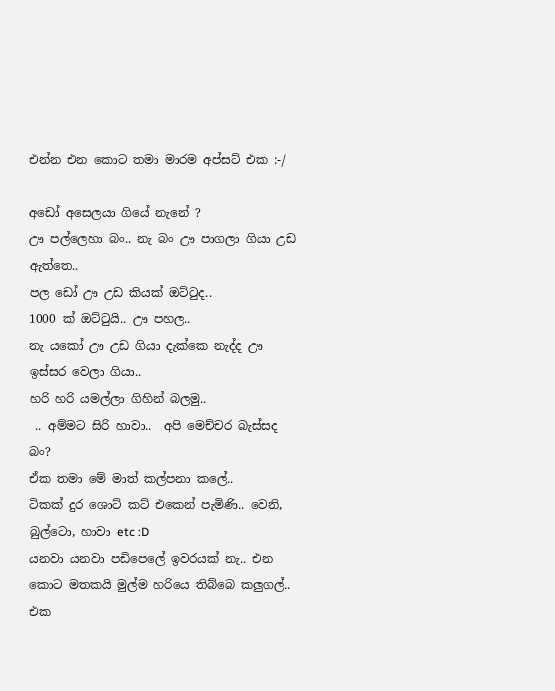එන්න එන කොට තමා මාරම අප්සට් එක :-/

අඩෝ අසෙලයා ගියේ නැනේ ?
ඌ පල්ලෙහා බං.. නැ බං ඌ පාගලා ගියා උඩ ඇත්තෙ..
පල ඩෝ ඌ උඩ කියක් ඔට්ටුද..
1000 ක් ඔට්ටුයි.. ඌ පහල..
නැ යකෝ ඌ උඩ ගියා දැක්කෙ නැද්ද ඌ ඉස්සර වෙලා ගියා..
හරි හරි යමල්ලා ගිහින් බලමු..
 .. අම්මට සිරි හාවා..  අපි මෙච්චර බැස්සද බං?
ඒක තමා මේ මාත් කල්පනා කලේ..
ටිකක් දුර ශොට් කට් එකෙන් පැමිණි.. වෙනි, බුල්ටො, හාවා etc :D
යනවා යනවා පඩිපෙලේ ඉවරයක් නැ.. එන කොට මතකයි මුල්ම හරියෙ තිබ්බෙ කලුගල්.. එක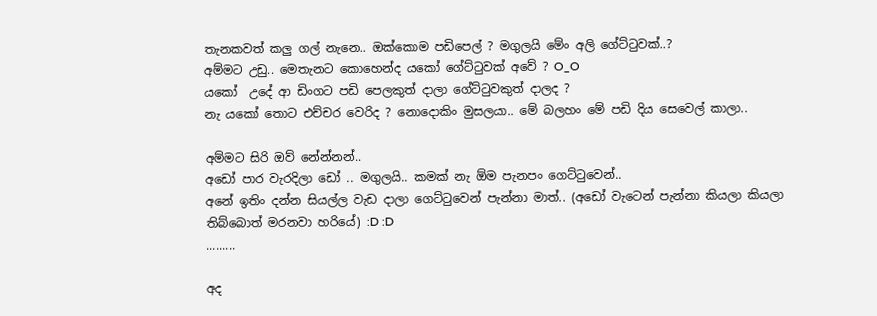තැනකවත් කලු ගල් නැනෙ.. ඔක්කොම පඩිපෙල් ? මගුලයි මේං අලි ගේට්ටුවක්..?
අම්මට උඩු.. මෙතැනට කොහෙන්ද යකෝ ගේට්ටුවක් අවේ ? O_O
යකෝ  උදේ ආ ඩිංගට පඩි පෙලකුත් දාලා ගේට්ටුවකුත් දාලද ?
නැ යකෝ තොට එච්චර වෙරිද ? නොදොකිං මුසලයා.. මේ බලහං මේ පඩි දිය සෙවෙල් කාලා..

අම්මට සිරි ඔව් නේන්නන්..
අඩෝ පාර වැරදිලා ඩෝ .. මගුලයි.. කමක් නැ ඕම පැනපං ගෙට්ටුවෙන්..
අනේ ඉතිං දන්න සියල්ල වැඩ දාලා ගෙට්ටුවෙන් පැන්නා මාත්.. (අඩෝ වැටෙන් පැන්නා කියලා කියලා තිබ්බොත් මරනවා හරියේ) :D :D
.........

අද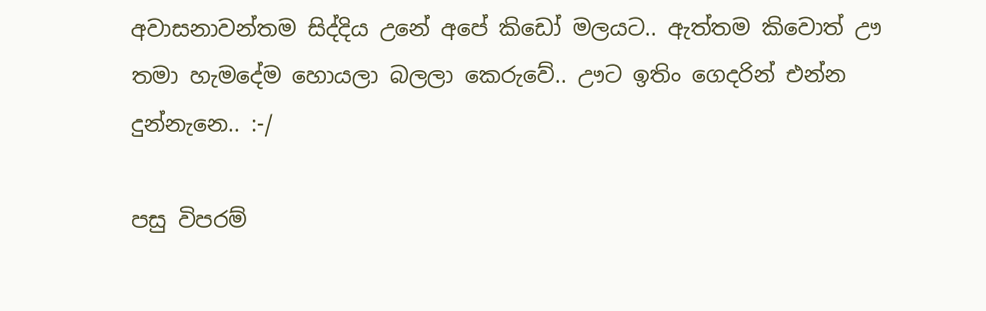අවාසනාවන්තම සිද්දිය උනේ අපේ කිඩෝ මලයට.. ඇත්තම කිවොත් ඌ තමා හැමදේම හොයලා බලලා කෙරුවේ.. ඌට ඉතිං ගෙදරින් එන්න දුන්නැනෙ.. :-/

පසු විපරම්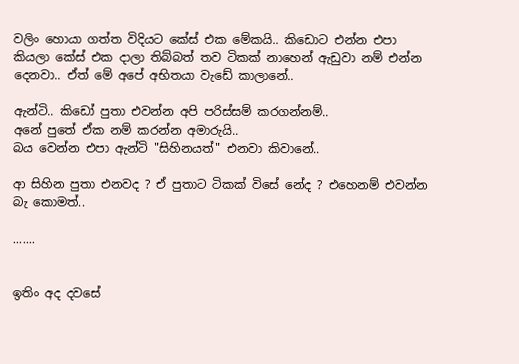වලිං හොයා ගත්ත විදියට කේස් එක මේකයි.. කිඩොට එන්න එපා කියලා කේස් එක දාලා තිබ්බත් තව ටිකක් නාහෙන් ඇඩුවා නම් එන්න දෙනවා.. ඒත් මේ අපේ අභිතයා වැඩේ කාලානේ..

ඇන්ටි.. කිඩෝ පුතා එවන්න අපි පරිස්සම් කරගන්නම්..
අනේ පුතේ ඒක නම් කරන්න අමාරුයි..
බය වෙන්න එපා ඇන්ටි "සිහිනයත්" එනවා කිවානේ..

ආ සිහින පුතා එනවද ? ඒ පුතාට ටිකක් විසේ නේද ? එහෙනම් එවන්න බැ කොමත්..

.......


ඉතිං අද දවසේ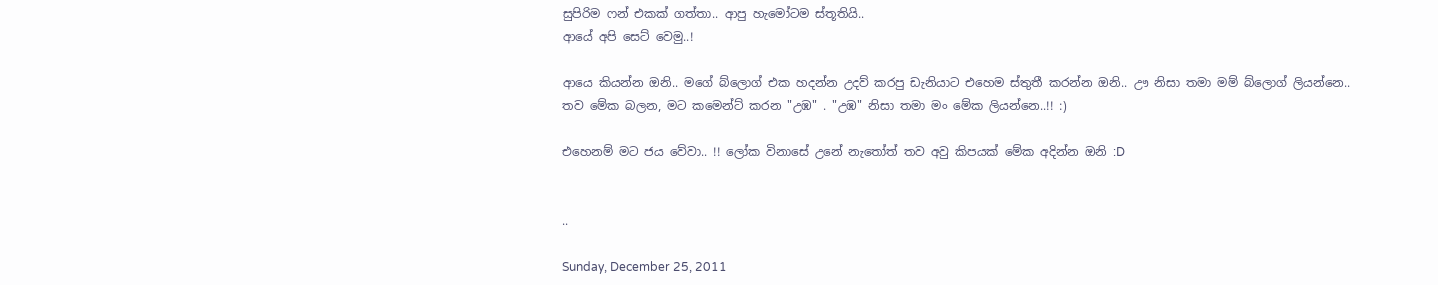සුපිරිම ෆන් එකක් ගත්තා.. ආපු හැමෝටම ස්තූතියි..
ආයේ අපි සෙට් වෙමු..!

ආයෙ කියන්න ඔනි.. මගේ බ්ලොග් එක හදන්න උදව් කරපු ඩැනියාට එහෙම ස්තුතී කරන්න ඔනි.. ඌ නිසා තමා මම් බ්ලොග් ලියන්නෙ..
තව මේක බලන, මට කමෙන්ට් කරන "උඹ" . "උඹ" නිසා තමා මං මේක ලියන්නෙ..!! :)

එහෙනම් මට ජය වේවා.. !! ලෝක විනාසේ උනේ නැතෝත් තව අවු කිපයක් මේක අදින්න ඔනි :D


..

Sunday, December 25, 2011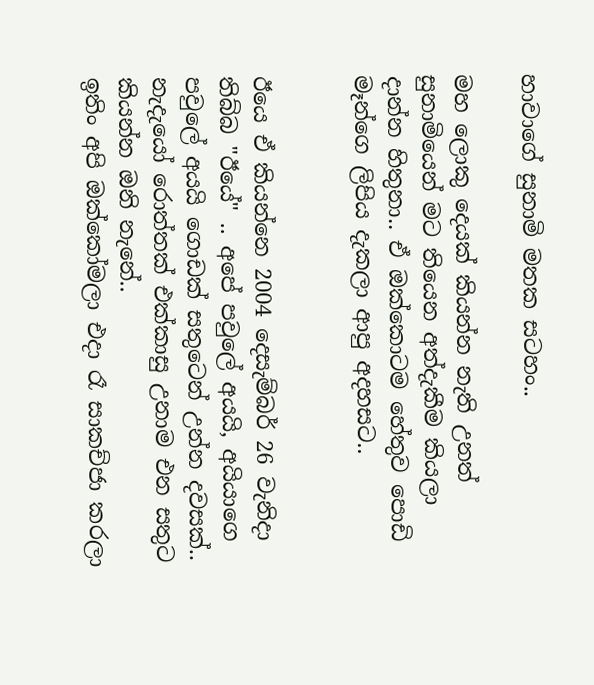හාවාගේ සුනාමි මතක සටහං..

මහ ලොකු දෙයක් කියන්න නැති උනත් සුනාමියෙන් මට තියෙන අත්දැකීම කියලා දාන්න හිතුනා.. ඒ ඔක්කොටම හේතුව පොඩි මෑන්ගෙ ලිපිය දැකලා ආපු අදහසට..


ඊයෙ ඒ කියන්නෙ 2004 දෙසැම්බර් 26 වැනිදා තිබ්බ "ඊයේ" .. අපේ පවුලේ අයයි, අයියාගෙ පවුලේ අයයි ගොඩක් සතුටෙන් උන්න දවසක්.. නැදැයෝ රොත්තක් එක්කාසු උනාම එන සතුට කියන්න ඔනි නැනේ..
ඉතිං අපි ඔක්කෝමලා එදා රෑ සාකච්ජා කරලා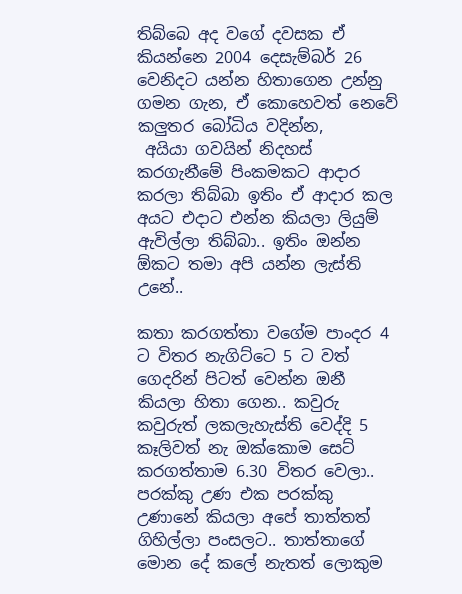තිබ්බෙ අද වගේ දවසක ඒ කියන්නෙ 2004 දෙසැම්බර් 26 වෙනිදට යන්න හිතාගෙන උන්නු ගමන ගැන, ඒ කොහෙවත් නෙවේ කලුතර බෝධිය වදින්න,
 අයියා ගවයින් නිදහස් කරගැනීමේ පිංකමකට ආදාර කරලා තිබ්බා ඉතිං ඒ ආදාර කල අයට එදාට එන්න කියලා ලියුම් ඇවිල්ලා තිබ්බා.. ඉතිං ඔන්න ඕකට තමා අපි යන්න ලැස්ති උනේ..

කතා කරගත්තා වගේම පාංදර 4 ට විතර නැගිට්ටෙ 5 ට වත් ගෙදරින් පිටත් වෙන්න ඔනී කියලා හිතා ගෙන.. කවුරු කවුරුත් ලකලැහැස්ති වෙද්දි 5 කෑලිවත් නැ ඔක්කොම සෙට් කරගත්තාම 6.30 විතර වෙලා.. පරක්කු උණ එක පරක්කු උණානේ කියලා අපේ තාත්තත් ගිහිල්ලා පංසලට.. තාත්තාගේ මොන දේ කලේ නැතත් ලොකුම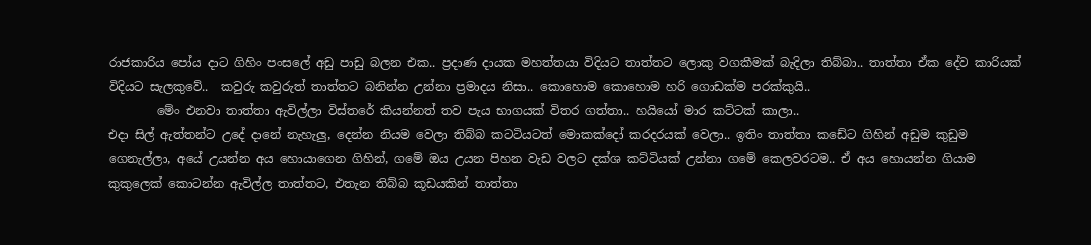රාජකාරිය පෝය දාට ගිහිං පංසලේ අඩු පාඩු බලන එක.. ප්‍රදාණ දායක මහත්තයා විදියට තාත්තට ලොකු වගකීමක් බැදිලා තිබ්බා.. තාත්තා ඒක දේව කාරියක් විදියට සැලකුවේ..  කවුරු කවුරුත් තාත්තට බනින්න උන්නා ප්‍රමාදය නිසා.. කොහොම කොහොම හරි ගොඩක්ම පරක්කුයි..
        මේං එනවා තාත්තා ඇවිල්ලා විස්තරේ කියන්නත් තව පැය භාගයක් විතර ගත්තා.. හයියෝ මාර කට්ටක් කාලා..
එදා සිල් ඇත්තන්ට උදේ දානේ නැහැලු, දෙන්න නියම වෙලා තිබ්බ කට‍ටියටත් මොකක්දෝ කරදරයක් වෙලා.. ඉතිං තාත්තා කඩේට ගිහින් අඩුම කුඩුම ගෙනැල්ලා, අයේ උයන්න අය හොයාගෙන ගිහින්, ගමේ ඔය උයන පිහන වැඩ වලට දක්ශ කට්ටියක් උන්නා ගමේ කෙලවරටම.. ඒ අය හොයන්න ගියාම කුකුලෙක් කොටන්න ඇවිල්ල තාත්තට, එතැන තිබ්බ කූඩයකින් තාත්තා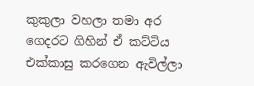කුකුලා වහලා තමා අර ගෙදරට ගිහින් ඒ කට්ටිය එක්කාසු කරගෙන ඇවිල්ලා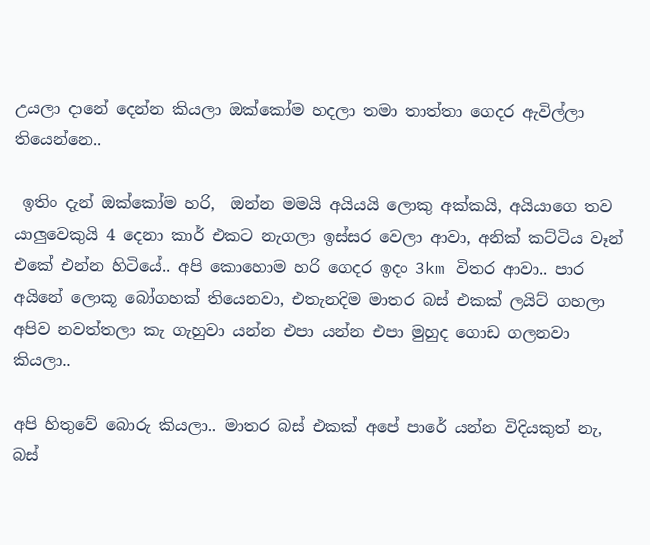උයලා දානේ දෙන්න කියලා ඔක්කෝම හදලා තමා තාත්තා ගෙදර ඇවිල්ලා තියෙන්නෙ..

 ඉතිං දැන් ඔක්කෝම හරි,  ඔන්න මමයි අයියයි ලොකු අක්කයි, අයියාගෙ තව යාලුවෙකුයි 4 දෙනා කාර් එකට නැගලා ඉස්සර වෙලා ආවා, අනික් කට්ටිය වෑන් එකේ එන්න හිටියේ.. අපි කොහොම හරි ගෙදර ඉදං 3km විතර ආවා.. පාර අයිනේ ලොකූ බෝගහක් තියෙනවා, එතැනදිම මාතර බස් එකක් ලයිට් ගහලා අපිව නවත්තලා කැ ගැහුවා යන්න එපා යන්න එපා මුහුද ගොඩ ගලනවා කියලා..

අපි හිතුවේ බොරු කියලා.. මාතර බස් එකක් අපේ පාරේ යන්න විදියකුත් නැ, බස්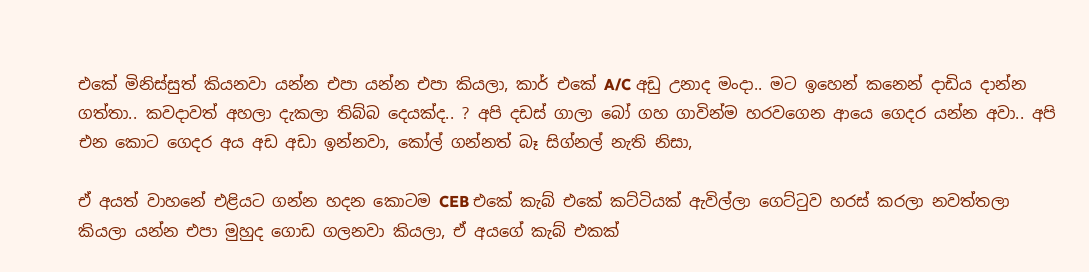එකේ මිනිස්සුත් කියනවා යන්න එපා යන්න එපා කියලා, කාර් එකේ A/C අඩු උනාද මංදා.. මට ඉහෙන් කනෙන් දාඩිය දාන්න ගත්තා.. කවදාවත් අහලා දැකලා තිබ්බ දෙයක්ද.. ? අපි දඩස් ගාලා බෝ ගහ ගාවින්ම හරවගෙන ආයෙ ගෙදර යන්න අවා.. අපි එන කොට ගෙදර අය අඩ අඩා ඉන්නවා, කෝල් ගන්නත් බෑ සිග්නල් නැති නිසා,

ඒ අයත් වාහනේ එළියට ගන්න හදන කොටම CEB එකේ කැබ් එකේ කට්ටියක් ඇවිල්ලා ගෙට්ටුව හරස් කරලා නවත්තලා කියලා යන්න එපා මුහුද ගොඩ ගලනවා කියලා, ඒ අයගේ කැබ් එකක්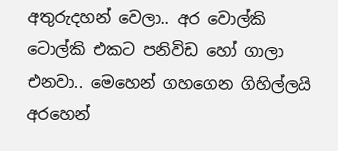අතුරුදහන් වෙලා.. අර වොල්කි ටොල්කි එකට පනිවිඩ හෝ ගාලා එනවා.. මෙහෙන් ගහගෙන ගිහිල්ලයි අරහෙන්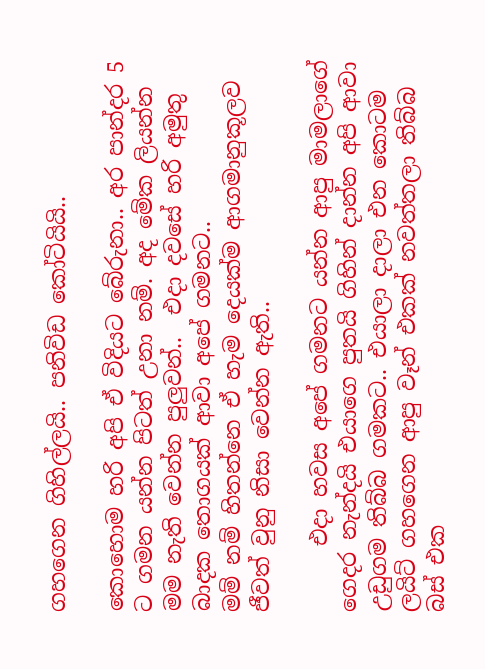ගහගෙන ගිහිල්ලයි.. පනිවිඩ කෝටියියි..

කොහොම හරි අපි ඒ විදියට බේරුනා.. අර පාන්දර 5 ට ගමන යන්න පිටත් උනා නම්. අද මේක ලියන්න මම නැති වෙන්න පුලුවන්..  එදා දවසේ හරි අමුතු බාදක තොගයක් ආවා අපේ ගමනට..
මම් නම් හිතන්නෙ ඒ හැම දෙයක්ම ආගමානුකූලව ජීවත් වුනු නිසා වෙන්න ඇති..

      එදා හවස අපේ ගමනට යන්න ආපු මාමලාගේ ගෙදර නැන්දයි එයාගෙ පුතයි ගිහින් දාන්න අපි ආවා උඩුගම තිබ්බ ගමකට.. එයාලා දාලා එන කොටම ලයිට් ගහගෙන ආපු වෑන් එකක් නවත්තලා තිබ්බ බස් එක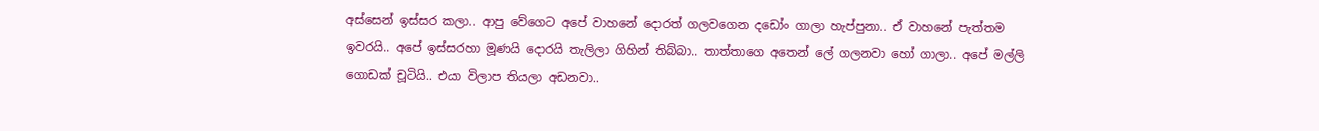අස්සෙන් ඉස්සර කලා.. ආපු වේගෙට අපේ වාහනේ දොරත් ගලවගෙන දඩෝං ගාලා හැප්පුනා.. ඒ වාහනේ පැත්තම ඉවරයි.. අපේ ඉස්සරහා මූණයි දොරයි තැලිලා ගිහින් තිබ්බා.. තාත්තාගෙ අතෙන් ලේ ගලනවා හෝ ගාලා.. අපේ මල්ලි ගොඩක් චූටියි.. එයා විලාප තියලා අඩනවා..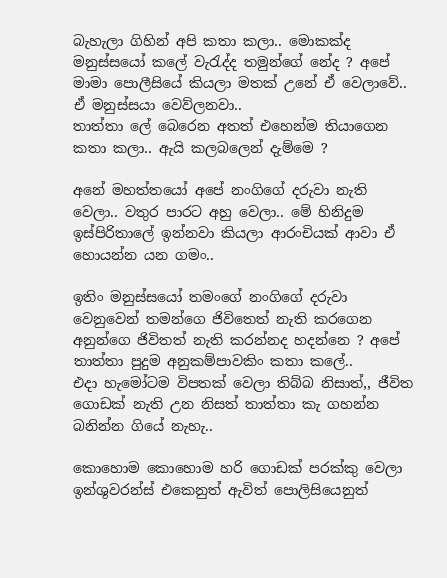බැහැලා ගිහින් අපි කතා කලා.. මොකක්ද මනුස්සයෝ කලේ වැරැද්ද තමුන්ගේ නේද ? අපේ මාමා පොලීසියේ කියලා මතක් උනේ ඒ වෙලාවේ.. ඒ මනුස්සයා වෙව්ලනවා..
තාත්තා ලේ බෙරෙන අතත් එහෙන්ම තියාගෙන කතා කලා.. ඇයි කලබලෙන් දැම්මෙ ?

අනේ මහත්තයෝ අපේ නංගිගේ දරුවා නැති වෙලා.. වතුර පාරට අහු වෙලා.. මේ හිනිදුම ඉස්පිරිතාලේ ඉන්නවා කියලා ආරංචියක් ආවා ඒ හොයන්න යන ගමං..

ඉතිං මනුස්සයෝ තමංගේ නංගිගේ දරුවා වෙනුවෙන් තමන්ගෙ ජිවිතෙත් නැති කරගෙන අනුන්ගෙ ජිවිතත් නැති කරන්නද හදන්නෙ ? අපේ තාත්තා පුදුම අනුකම්පාවකිං කතා කලේ..
එදා හැමෝටම විපතක් වෙලා තිබ්බ නිසාත්,, ජීවිත ගොඩක් නැති උන නිසත් තාත්තා කැ ගහන්න බනින්න ගියේ නැහැ..

කොහොම කොහොම හරි ගොඩක් පරක්කු වෙලා ඉන්ශුවරන්ස් එකෙනුත් ඇවිත් පොලිසියෙනුත්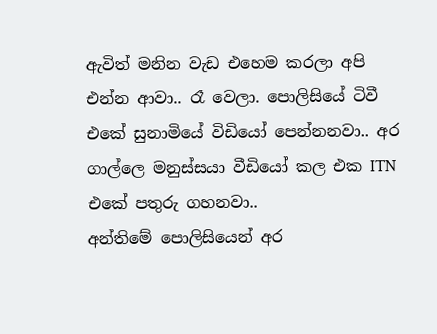ඇවිත් මනින වැඩ එහෙම කරලා අපි එන්න ආවා.. රෑ වෙලා. පොලිසියේ ටිවී එකේ සුනාමියේ විඩියෝ පෙන්නනවා.. අර ගාල්ලෙ මනුස්සයා වීඩියෝ කල එක ITN එකේ පතුරු ගහනවා..
අන්තිමේ පොලිසියෙන් අර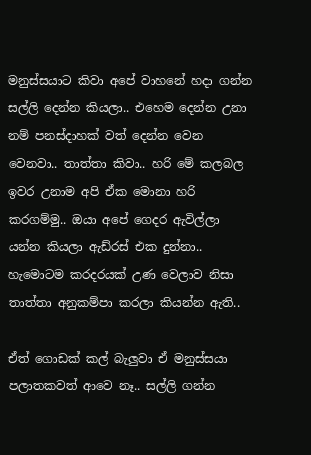මනුස්සයාට කිවා අපේ වාහනේ හදා ගන්න සල්ලි දෙන්න කියලා.. එහෙම දෙන්න උනා නම් පනස්දාහක් වත් දෙන්න වෙන වෙනවා.. තාත්තා කිවා.. හරි මේ කලබල ඉවර උනාම අපි ඒක මොනා හරි කරගම්මු.. ඔයා අපේ ගෙදර ඇවිල්ලා යන්න කියලා ඇඩ්රස් එක දුන්නා.. හැමොටම කරදරයක් උණ වෙලාව නිසා තාත්තා අනුකම්පා කරලා කියන්න ඇති..

ඒත් ගොඩක් කල් බැලුවා ඒ මනුස්සයා පලාතකවත් ආවෙ නෑ.. සල්ලි ගන්න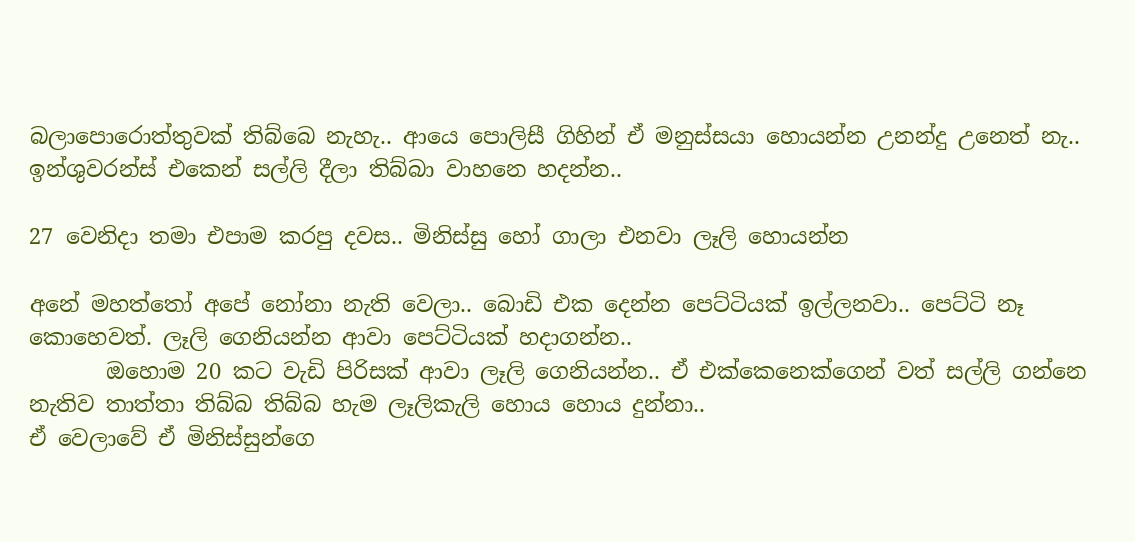බලාපොරොත්තුවක් තිබ්බෙ නැහැ.. ආයෙ පොලිසී ගිහින් ඒ මනුස්සයා හොයන්න උනන්දු උනෙත් නැ.. ඉන්ශුවරන්ස් එකෙන් සල්ලි දීලා තිබ්බා වාහනෙ හදන්න..

27 වෙනිදා තමා එපාම කරපු දවස.. මිනිස්සු හෝ ගාලා එනවා ලෑලි හොයන්න

අනේ මහත්තෝ අපේ නෝනා නැති වෙලා.. බොඩි එක දෙන්න පෙට්ටියක් ඉල්ලනවා.. පෙට්ටි නෑ කොහෙවත්. ලෑලි ගෙනියන්න ආවා පෙට්ටියක් හදාගන්න..
       ඔහොම 20 කට වැඩි පිරිසක් ආවා ලෑලි ගෙනියන්න.. ඒ එක්කෙනෙක්ගෙන් වත් සල්ලි ගන්නෙ නැතිව තාත්තා තිබ්බ තිබ්බ හැම ලෑලිකැලි හොය හොය දුන්නා..
ඒ වෙලාවේ ඒ මිනිස්සුන්ගෙ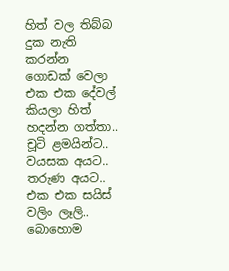හිත් වල තිබ්බ දුක නැති කරන්න ගොඩක් වෙලා එක එක දේවල් කියලා හිත් හදන්න ගත්තා..
චූටි ළමයින්ට.. වයසක අයට.. තරුණ අයට.. එක එක සයිස් වලිං ලෑලි.. බොහොම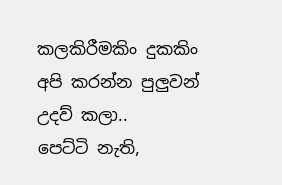කලකිරීමකිං දුකකිං අපි කරන්න පුලුවන් උදව් කලා..
පෙට්ටි නැති,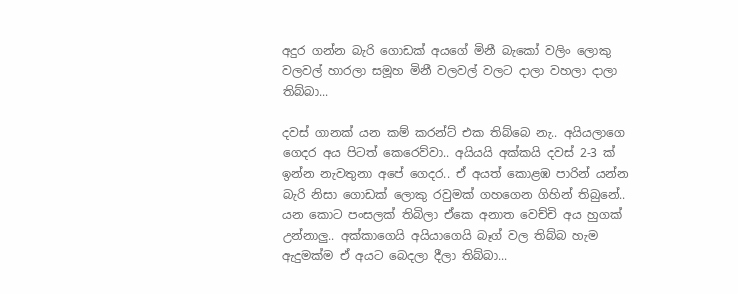අදුර ගන්න බැරි ගොඩක් අයගේ මිනී බැකෝ වලිං ලොකු වලවල් හාරලා සමූහ මිනී වලවල් වලට දාලා වහලා දාලා තිබ්බා...

දවස් ගානක් යන කම් කරන්ට් එක තිබ්බෙ නැ.. අයියලාගෙ ගෙදර අය පිටත් කෙරෙව්වා.. අයියයි අක්කයි දවස් 2-3 ක් ඉන්න නැවතුනා අපේ ගෙදර.. ඒ අයත් කොළඹ පාරින් යන්න බැරි නිසා ගොඩක් ලොකු රවුමක් ගහගෙන ගිහින් තිබුනේ.. යන කොට පංසලක් තිබිලා ඒකෙ අනාත වෙච්චි අය හුගක් උන්නාලු.. අක්කාගෙයි අයියාගෙයි බෑග් වල තිබ්බ හැම ඇදුමක්ම ඒ අයට බෙදලා දීලා තිබ්බා...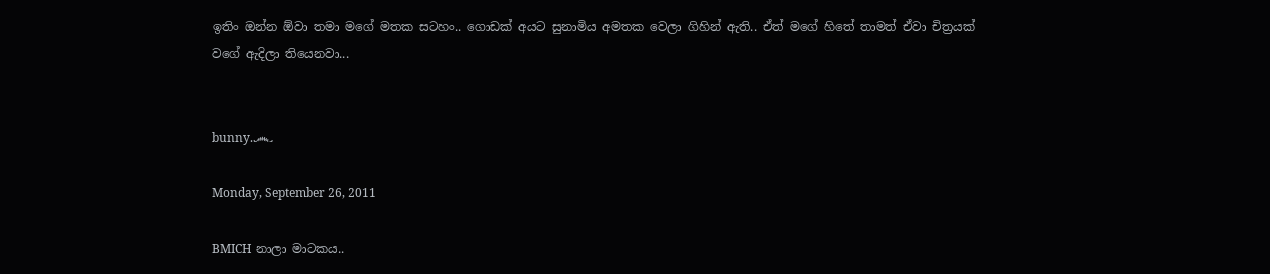ඉතිං ඔන්න ඕවා තමා මගේ මතක සටහං.. ගොඩක් අයට සුනාමිය අමතක වෙලා ගිහින් ඇති.. ඒත් මගේ හිතේ තාමත් ඒවා චිත්‍රයක් වගේ ඇදිලා තියෙනවා...


bunny.෴

Monday, September 26, 2011

BMICH නාලා මාටකය..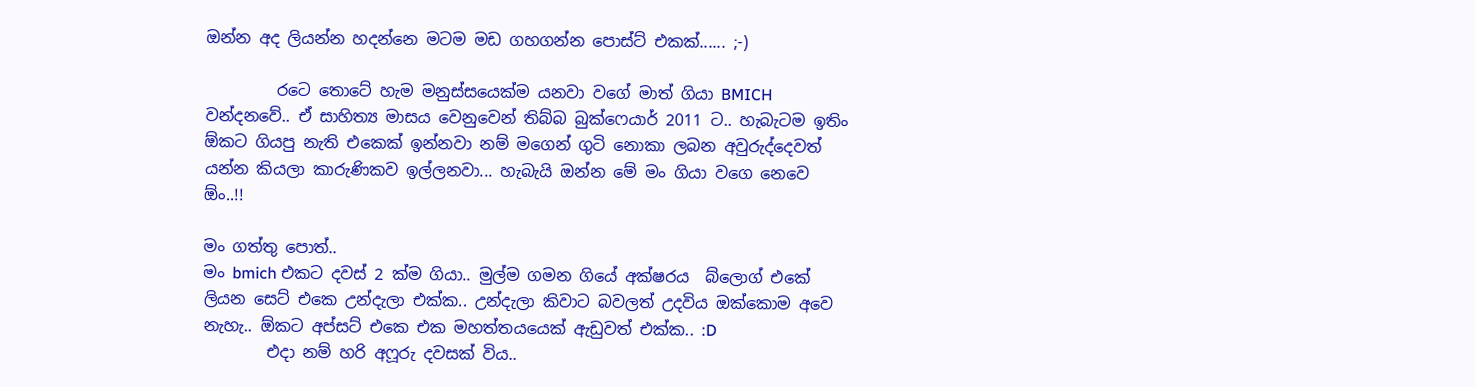ඔන්න අද ලියන්න හදන්නෙ මටම මඩ ගහගන්න පොස්ට් එකක්...... ;-)

         රටෙ තොටේ හැම මනුස්සයෙක්ම යනවා වගේ මාත් ගියා BMICH වන්දනවේ.. ඒ සාහිත්‍ය මාසය වෙනුවෙන් තිබ්බ බුක්ෆෙයාර් 2011 ට.. හැබැටම ඉතිං ඕකට ගියපු නැති එකෙක් ඉන්නවා නම් මගෙන් ගුටි නොකා ලබන අවුරුද්දෙවත් යන්න කියලා කාරුණිකව ඉල්ලනවා... හැබැයි ඔන්න මේ මං ගියා වගෙ නෙවෙ ඕං..!!

මං ගත්තු පොත්..
මං bmich එකට දවස් 2 ක්ම ගියා.. මුල්ම ගමන ගියේ අක්ෂරය  බ්ලොග් එකේ ලියන සෙට් එකෙ උන්දැලා එක්ක.. උන්දැලා කිවාට බවලත් උදවිය ඔක්කොම අවෙ නැහැ.. ඕකට අප්සට් එකෙ එක මහත්තයයෙක් ඇඩුවත් එක්ක.. :D
        එදා නම් හරි අෆූරු දවසක් විය..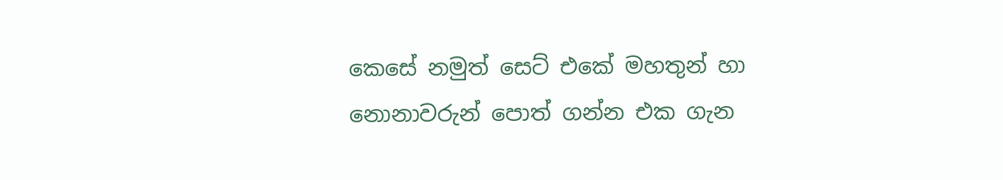කෙසේ නමුත් සෙට් එකේ මහතුන් හා නොනාවරුන් පොත් ගන්න එක ගැන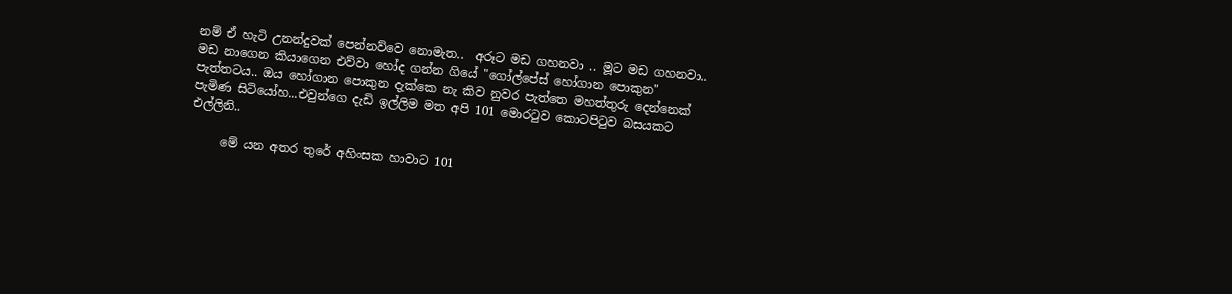නම් ඒ හැටි උනන්දුවක් පෙන්නව්වෙ නොමැත..  අරූට මඩ ගහනවා .. මූට මඩ ගහනවා.. මඩ නාගෙන කියාගෙන එව්වා හෝද ගන්න ගියේ "ගෝල්පේස් හෝගාන පොකුන" පැත්තටය.. ඔය හෝගාන පොකුන දැක්කෙ නැ කිව නුවර පැත්තෙ මහත්තුරු දෙන්නෙක් පැමිණ සිටියෝහ...එවුන්ගෙ දැඩි ඉල්ලිම මත අපි 101 මොරටුව කොටපිටුව බසයකට එල්ලිනි..

     මේ යන අතර තුරේ අහිංසක හාවාට 101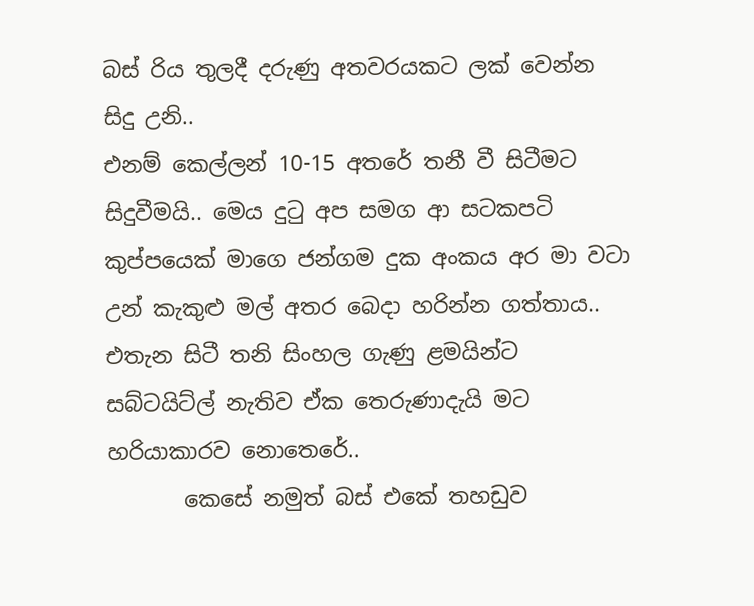බස් රිය තුලදී දරුණු අතවරයකට ලක් වෙන්න සිදු උනි..
එනම් කෙල්ලන් 10-15 අතරේ තනී වී සිටීමට සිදුවීමයි.. මෙය දුටු අප සමග ආ සටකපටි කුප්පයෙක් මාගෙ ජන්ගම දුක අංකය අර මා වටා උන් කැකුළු මල් අතර බෙදා හරින්න ගත්තාය.. එතැන සිටී තනි සිංහල ගැණු ළමයින්ට සබ්ටයිට්ල් නැතිව ඒක තෙරුණාදැයි මට හරියාකාරව නොතෙරේ..
       කෙසේ නමුත් බස් එකේ තහඩුව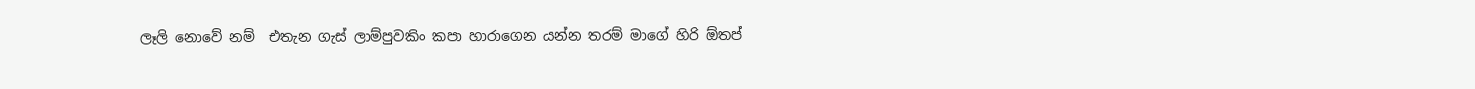ලෑලි නොවේ නම්  එතැන ගැස් ලාම්පුවකිං කපා හාරාගෙන යන්න තරම් මාගේ හිරි ඕතප්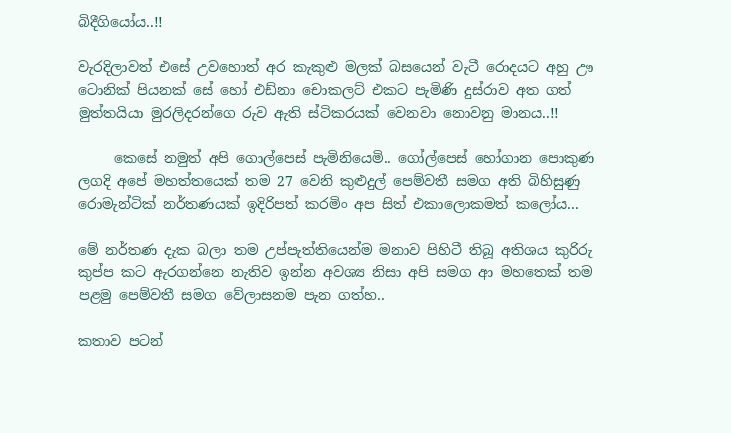බිදීගියෝය..!!

වැරදිලාවත් එසේ උවහොත් අර කැකුළු මලක් බසයෙන් වැටී රොදයට අහු ඌ ටොනික් පියනක් සේ හෝ එඩ්නා චොකලට් එකට පැමිණි දුස්රාව අත ගත් මුත්තයියා මුරලිදරන්ගෙ රුව ඇති ස්ටිකරයක් වෙනවා නොවනු මානය..!!

     කෙසේ නමුත් අපි ගොල්පෙස් පැමිනියෙමි.. ගෝල්පෙස් හෝගාන පොකුණ ලගදි අපේ මහත්තයෙක් තම 27 වෙනි කුළුදුල් පෙම්වතී සමග අති බිහිසුණු රොමැන්ටික් නර්තණයක් ඉදිරිපත් කරමිං අප සිත් එකාලොකමත් කලෝය...

මේ නර්තණ දැක බලා තම උප්පැත්තියෙන්ම මනාව පිහිටී තිබූ අතිශය කුරිරු කුප්ප කට ඇරගන්නෙ නැතිව ඉන්න අවශ්‍ය නිසා අපි සමග ආ මහතෙක් තම පළමු පෙම්වතී සමග වේලාසනම පැන ගත්හ..

කතාව පටන්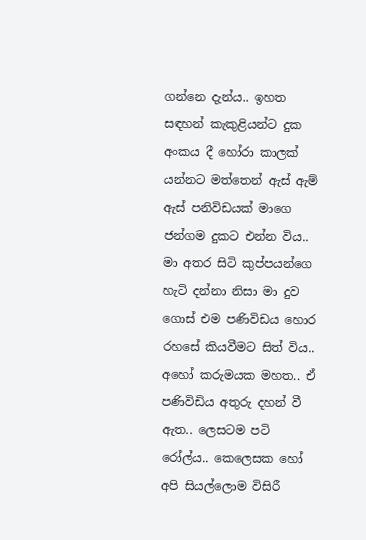ගන්නෙ දැන්ය.. ඉහත සඳහන් කැකුළියන්ට දුක අංකය දී හෝරා කාලක් යන්නට මත්තෙන් ඇස් ඇම් ඇස් පනිවිඩයක් මාගෙ ජන්ගම දුකට එන්න විය..  මා අතර සිටි කුප්පයන්ගෙ හැටි දන්නා නිසා මා දුව ගොස් එම පණිවිඩය හොර රහසේ කියවීමට සිත් විය.. අහෝ කරුමයක මහත.. ඒ පණිවිඩිය අතුරු දහන් වී ඇත.. ලෙසටම පටි රෝල්ය.. කෙලෙසක හෝ  අපි සියල්ලොම විසිරී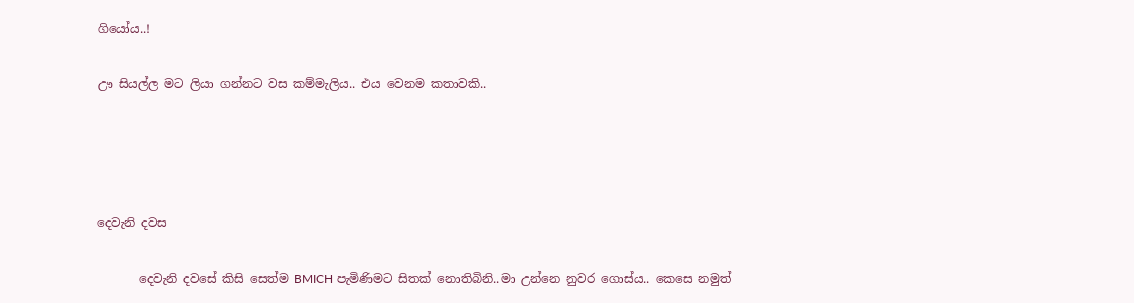ගියෝය..!

ඌ සියල්ල මට ලියා ගන්නට වස කම්මැලිය.. එය වෙනම කතාවකි..




දෙවැනි දවස

       දෙවැනි දවසේ කිසි සෙත්ම BMICH පැමිණිමට සිතක් නොතිබිනි..මා උන්නෙ නුවර ගොස්ය.. කෙසෙ නමුත්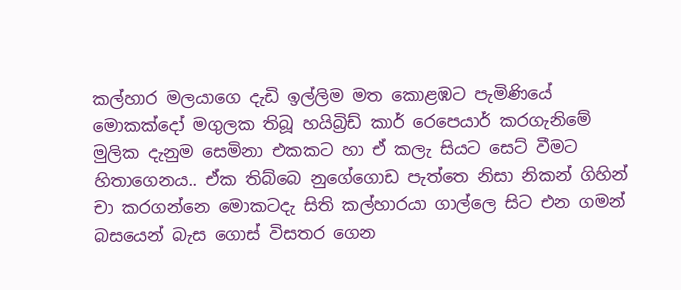කල්හාර මලයාගෙ දැඩි ඉල්ලිම මත කොළඹට පැමිණියේ මොකක්දෝ මගුලක තිබූ හයිබ්‍රිඩ් කාර් රෙපෙයාර් කරගැනිමේ මුලික දැනුම සෙමිනා එකකට හා ඒ කලැ සියට සෙට් වීමට හිතාගෙනය.. ඒක තිබ්බෙ නුගේගොඩ පැත්තෙ නිසා නිකන් ගිහින් චා කරගන්නෙ මොකටදැ සිති කල්හාරයා ගාල්ලෙ සිට එන ගමන් බසයෙන් බැස ගොස් විසතර ගෙන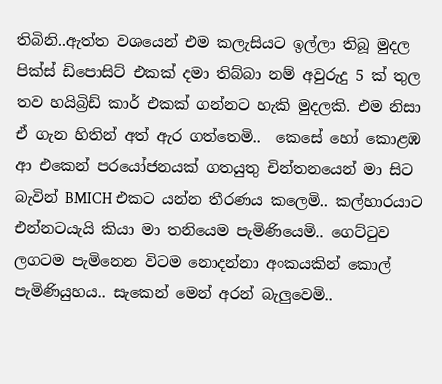තිබිනි..ඇත්ත වශයෙන් එම කලැසියට ඉල්ලා තිබූ මුදල පික්ස් ඩිපොසිට් එකක් දමා තිබ්බා නම් අවුරුදු 5 ක් තුල තව හයිබ්‍රිඩ් කාර් එකක් ගන්නට හැකි මුදලකි. එම නිසා ඒ ගැන හිතින් අත් ඇර ගත්තෙමි..  කෙසේ හෝ කොළඹ ආ එකෙන් පරයෝජනයක් ගතයුතු චින්තනයෙන් මා සිට බැවින් BMICH එකට යන්න තීරණය කලෙමි.. කල්හාරයාට එන්නටයැයි කියා මා තනියෙම පැමිණියෙමි.. ගෙට්ටුව ලගටම පැමිනෙන විටම නොදන්නා අංකයකින් කොල් පැමිණියුහය.. සැකෙන් මෙන් අරන් බැලුවෙමි..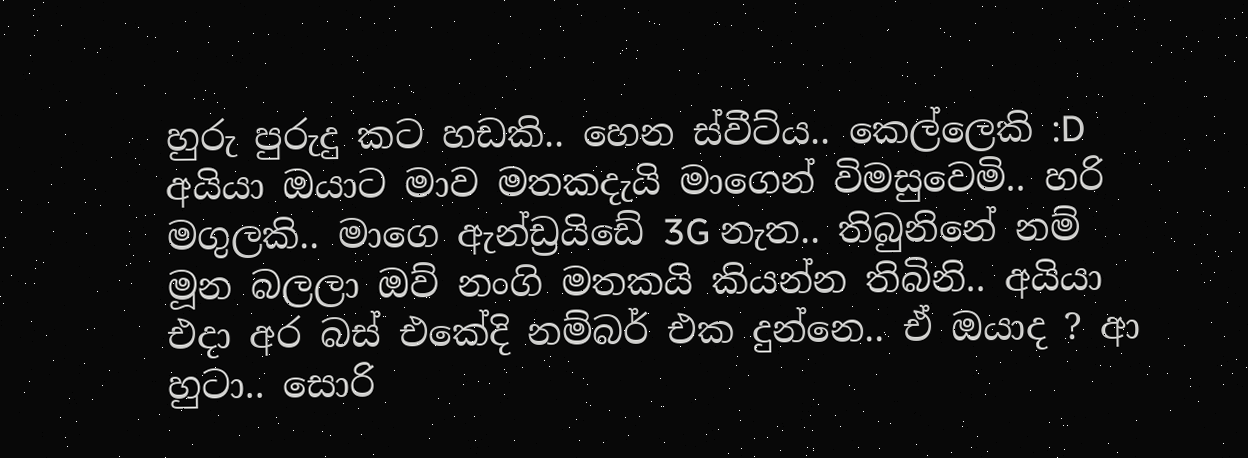හුරු පුරුදු කට හඩකි.. හෙන ස්වීට්ය.. කෙල්ලෙකි :D
අයියා ඔයාට මාව මතකදැයි මාගෙන් විමසුවෙමි.. හරි මගුලකි.. මාගෙ ඇන්ඩ්‍රයිඩේ 3G නැත.. තිබුනිනේ නම් මූන බලලා ඔව් නංගි මතකයි කියන්න තිබිනි.. අයියා එදා අර බස් එකේදි නම්බර් එක දුන්නෙ.. ඒ ඔයාද ? ආ හුටා.. සොරි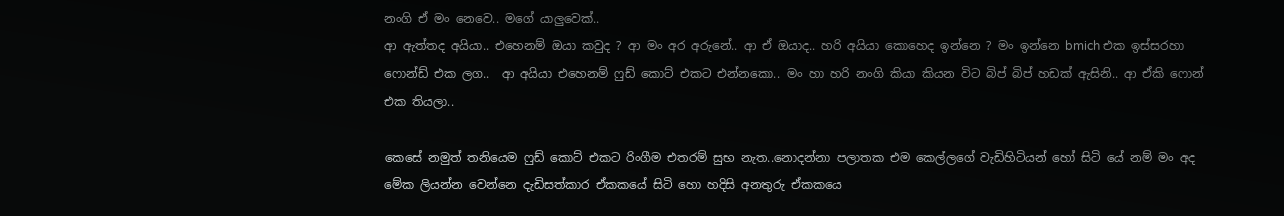නංගි ඒ මං නෙවෙ.. මගේ යාලුවෙක්..
ආ ඇත්තද අයියා.. එහෙනම් ඔයා කවුද ? ආ මං අර අරුනේ.. ආ ඒ ඔයාද.. හරි අයියා කොහෙද ඉන්නෙ ? මං ඉන්නෙ bmich එක ඉස්සරහා ෆොන්ඩ් එක ලග..  ආ අයියා එහෙනම් ෆුඩ් කොට් එකට එන්නකො.. මං හා හරි නංගි කියා කියන විට බිප් බිප් හඩක් ඇසිනි.. ආ ඒකි ෆොන් එක තියලා..

කෙසේ නමුත් තනියෙම ෆුඩ් කොට් එකට රිංගීම එතරම් සුභ නැත..නොදන්නා පලාතක එම කෙල්ලගේ වැඩිහිටියන් හෝ සිටි යේ නම් මං අද මේක ලියන්න වෙන්නෙ දැඩිසත්කාර ඒකකයේ සිටි හො හදිසි අනතුරු ඒකකයෙ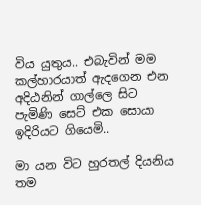විය යුතුය.. එබැවින් මම කල්හාරයාත් ඇදගෙන එන අදිඨනින් ගාල්ලෙ සිට පැමිණි සෙට් එක සොයා ඉදිරියට ගියෙමි..

මා යන විට හුරතල් දියනිය තම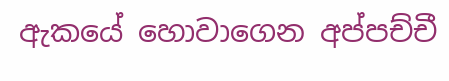ඇකයේ හොවාගෙන අප්පච්චී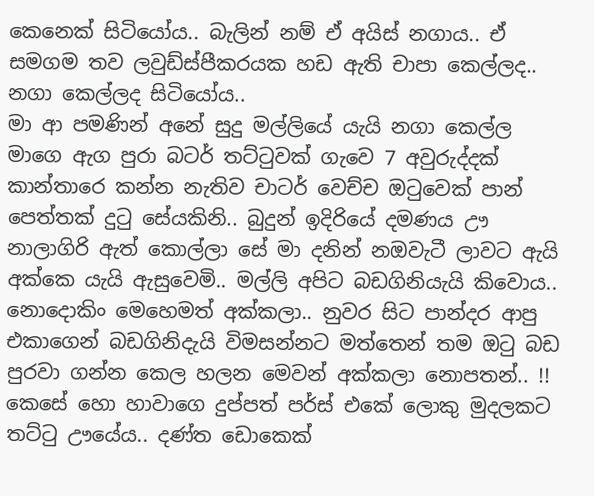කෙනෙක් සිටියෝය.. බැලින් නම් ඒ අයිස් නගාය.. ඒ සමගම තව ලවුඩ්ස්පීකරයක හඩ ඇති චාපා කෙල්ලද.. නගා කෙල්ලද සිටියෝය..
මා ආ පමණින් අනේ සුදු මල්ලියේ යැයි නගා කෙල්ල මාගෙ ඇග පුරා බටර් තට්ටුවක් ගැවෙ 7 අවුරුද්දක් කාන්තාරෙ කන්න නැතිව චාටර් වෙච්ච ඔටුවෙක් පාන් පෙත්තක් දුටු සේයකිනි.. බුදුන් ඉදිරියේ දමණය ඌ නාලාගිරි ඇත් කොල්ලා සේ මා දනින් නඔවැටී ලාවට ඇයි අක්කෙ යැයි ඇසුවෙමි.. මල්ලි අපිට බඩගිනියැයි කිවොය.. නොදොකිං මෙහෙමත් අක්කලා.. නුවර සිට පාන්දර ආපු එකාගෙන් බඩගිනිදැයි විමසන්නට මත්තෙන් තම ඔටු බඩ පුරවා ගන්න කෙල හලන මෙවන් අක්කලා නොපතන්.. !!
කෙසේ හො හාවාගෙ දුප්පත් පර්ස් එකේ ලොකු මුදලකට තට්ටු ඌයේය.. දණ්ත ඩොකෙක්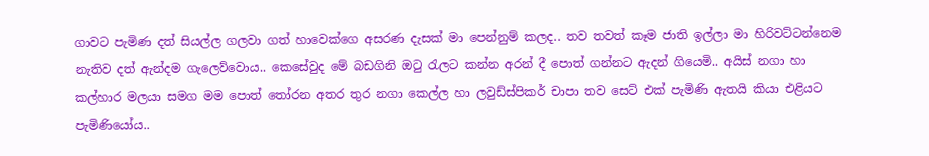ගාවට පැමිණ දත් සියල්ල ගලවා ගත් හාවෙක්ගෙ අසරණ දැසක් මා පෙන්නුම් කලද.. තව තවත් කෑම ජාති ඉල්ලා මා හිරිවට්ටන්නෙම නැතිව දත් ඇන්දම ගැලෙව්වොය.. කෙසේවුද මේ බඩගිනි ඔටු රැලට කන්න අරන් දී පොත් ගන්නට ඇදන් ගියෙමි.. අයිස් නගා හා කල්හාර මලයා සමග මම පොත් තෝරන අතර තුර නගා කෙල්ල හා ලවුඩ්ස්පිකර් චාපා තව සෙට් එක් පැමිණි ඇතයි කියා එළියට පැමිණියෝය..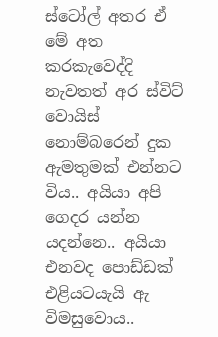ස්ටෝල් අතර ඒ මේ අත කරකැවෙද්දි නැවතත් අර ස්විට් වොයිස් නොම්බරෙන් දුක ඇමතුමක් එන්නට විය.. අයියා අපි ගෙදර යන්න යදන්නෙ.. අයියා එනවද පොඩ්ඩක් එළියටයැයි ඇ විමසුවොය..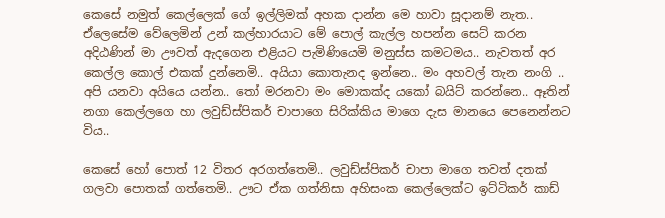කෙසේ නමුත් කෙල්ලෙක් ගේ ඉල්ලිමක් අහක දාන්න මෙ හාවා සූදානම් නැත.. ඒලෙසේම වේලෙමින් උන් කල්හාරයාට මේ පොල් කැල්ල හපන්න සෙට් කරන අදිඨණින් මා ඌවත් ඇදගෙන එළියට පැමිණියෙමි මනුස්ස කමටමය.. නැවතත් අර කෙල්ල කොල් එකක් දුන්නෙමි.. අයියා කොතැනද ඉන්නෙ.. මං අහවල් තැන නංගි .. අපි යනවා අයියෙ යන්න.. තෝ මරනවා මං මොකක්ද යකෝ බයිට් කරන්නෙ.. ඈතින්  නගා කෙල්ලගෙ හා ලවුඩ්ස්පිකර් චාපාගෙ සිරික්කිය මාගෙ දැස මානයෙ පෙනෙන්නට විය..

කෙසේ හෝ පොත් 12 විතර අරගත්තෙමි.. ලවුඩ්ස්පිකර් චාපා මාගෙ තවත් දතක් ගලවා පොතක් ගත්තෙමි.. ඌට ඒක ගත්නිසා අහිසංක කෙල්ලෙක්ට ඉට්ටිකර් කාඩ්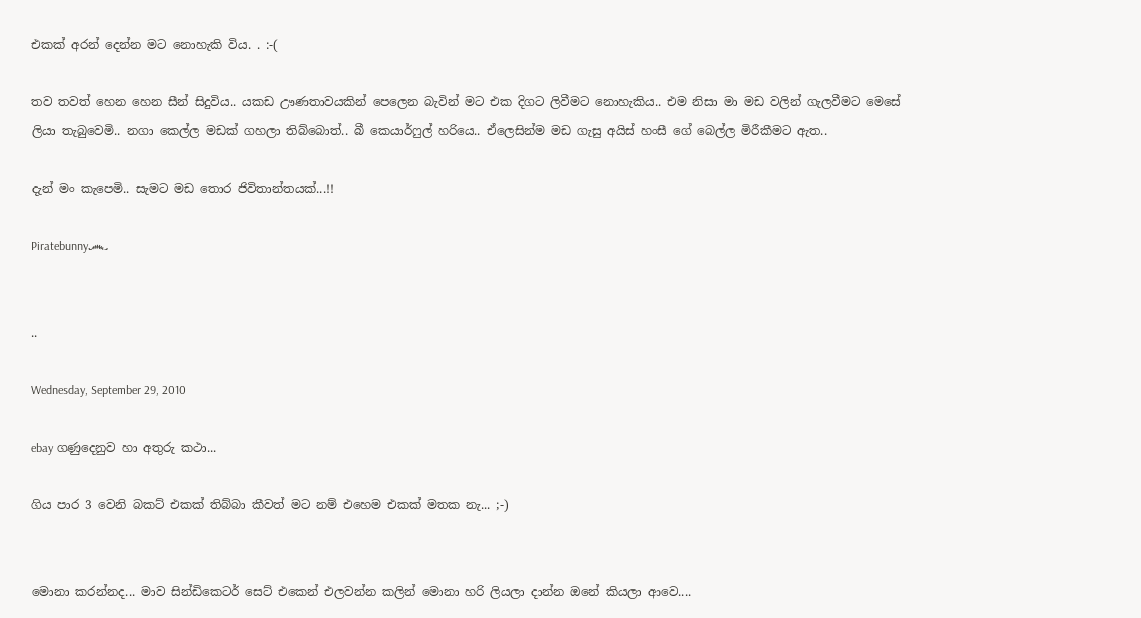එකක් අරන් දෙන්න මට නොහැකි විය. . :-(

තව තවත් හෙන හෙන සීන් සිදුවිය.. යකඩ ඌණතාවයකින් පෙලෙන බැවින් මට එක දිගට ලිවීමට නොහැකිය.. එම නිසා මා මඩ වලින් ගැලවීමට මෙසේ ලියා තැබුවෙමි.. නගා කෙල්ල මඩක් ගහලා තිබ්බොත්.. බී කෙයාර්ෆුල් හරියෙ.. ඒලෙසින්ම මඩ ගැසු අයිස් හංසී ගේ බෙල්ල මිරීකීමට ඇත..

දැන් මං කැපෙමි.. සැමට මඩ තොර ජිවිතාන්තයක්...!!

Piratebunny෴


..

Wednesday, September 29, 2010

ebay ගණුදෙනුව හා අතුරු කථා...

ගිය පාර 3 වෙනි බකට් එකක් තිබ්බා කීවත් මට නම් එහෙම එකක් මතක නැ... ;-)


මොනා කරන්නද... මාව සින්ඩිකෙටර් සෙට් එකෙන් එලවන්න කලින් මොනා හරි ලියලා දාන්න ඔනේ කියලා ආවෙ....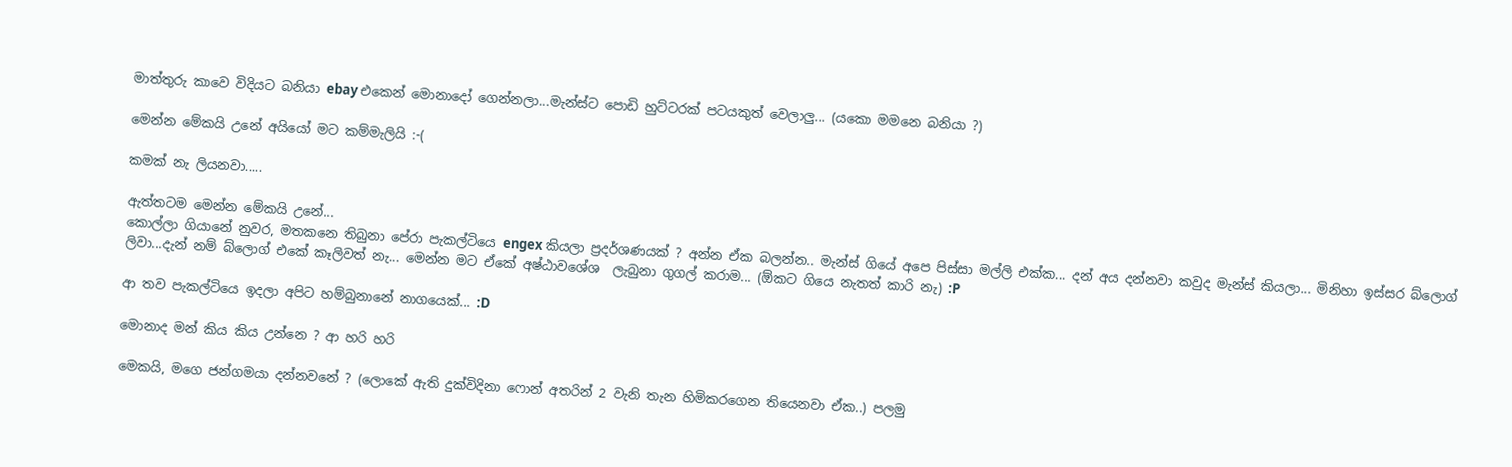මාත්තුරු කාවෙ විදියට බනියා ebay එකෙන් මොනාදෝ ගෙන්නලා...මැන්ස්ට පොඩි හුට්ටරක් පටයකුත් වෙලාලු... (යකො මමනෙ බනියා ?)

මෙන්න මේකයි උනේ අයියෝ මට කම්මැලියි :-(

කමක් නැ ලියනවා.....

ඇත්තටම මෙන්න මේකයි උනේ...
කොල්ලා ගියානේ නුවර, මතකනෙ තිබුනා පේරා පැකල්ටියෙ engex කියලා ප්‍රදර්ශණයක් ? අන්න ඒක බලන්න.. මැන්ස් ගියේ අපෙ පිස්සා මල්ලි එක්ක... දන් අය දන්නවා කවුද මැන්ස් කියලා... මිනිහා ඉස්සර බ්ලොග් ලිවා...දැන් නම් බ්ලොග් එකේ කෑලිවත් නැ... මෙන්න මට ඒකේ අෂ්ඨාවශේශ  ලැබුනා ගුගල් කරාම... (ඕකට ගියෙ නැතත් කාරි නැ) :P

ආ තව පැකල්ටියෙ ඉදලා අපිට හම්බුනානේ නාගයෙක්... :D

මොනාද මන් කිය කිය උන්නෙ ? ආ හරි හරි

මෙකයි, මගෙ ජන්ගමයා දන්නවනේ ? (ලොකේ ඇති දුක්විදිනා ෆොන් අතරින් 2 වැනි තැන හිමිකරගෙන තියෙනවා ඒක..) පලමු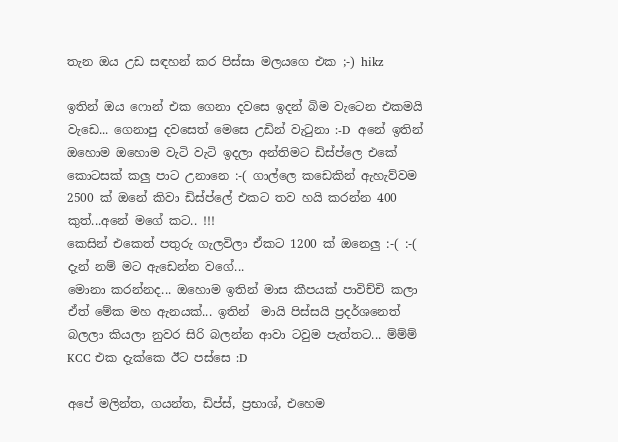තැන ඔය උඩ සඳහන් කර පිස්සා මලයගෙ එක ;-) hikz

ඉතින් ඔය ෆොන් එක ගෙනා දවසෙ ඉදන් බිම වැටෙන එකමයි වැඩෙ... ගෙනාපු දවසෙත් මෙසෙ උඩින් වැටුනා :-D  අනේ ඉතින් ඔහොම ඔහොම වැටි වැටි ඉදලා අන්තිමට ඩිස්ප්ලෙ එකේ කොටසක් කලු පාට උනානෙ :-( ගාල්ලෙ කඩෙකින් ඇහැව්වම 2500 ක් ඔනේ කිවා ඩිස්ප්ලේ එකට තව හයි කරන්න 400 කුත්...අනේ මගේ කට.. !!!
කෙසින් එකෙත් පතුරු ගැලවිලා ඒකට 1200 ක් ඔනෙලු :-( :-( දැන් නම් මට ඇඩෙන්න වගේ...
මොනා කරන්නද... ඔහොම ඉතින් මාස කීපයක් පාවිච්චි කලා ඒත් මේක මහ ඇනයක්... ඉතින්  මායි පිස්සයි ප්‍රදර්ශනෙත් බලලා කියලා නුවර සිරි බලන්න ආවා ටවුම පැත්තට... ම්ම්ම් KCC එක දැක්කෙ ඊට පස්සෙ :D

අපේ මලින්ත, ගයන්ත, ඩිප්ස්, ප්‍රභාශ්, එහෙම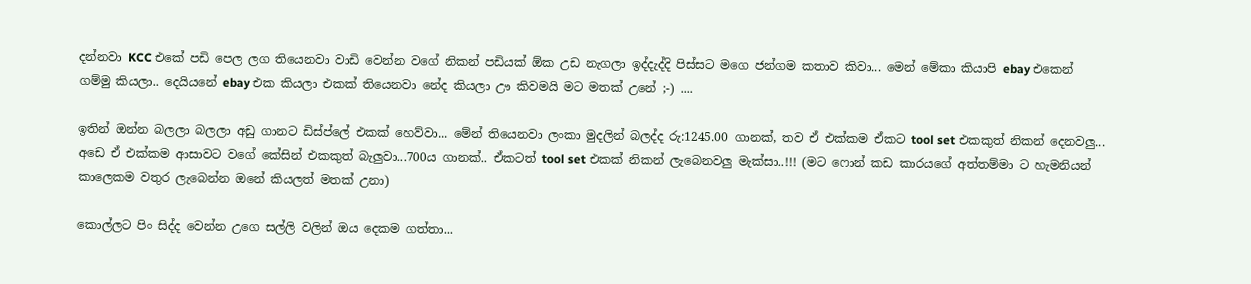දන්නවා KCC එකේ පඩි පෙල ලග තියෙනවා වාඩි වෙන්න වගේ නිකන් පඩියක් ඕක උඩ නැගලා ඉද්දැද්දි පිස්සට මගෙ ජන්ගම කතාව කිවා... මෙන් මේකා කියාපි ebay එකෙන් ගම්මු කියලා.. දෙයියනේ ebay එක කියලා එකක් තියෙනවා නේද කියලා ඌ කිවමයි මට මතක් උනේ ;-) ....

ඉතින් ඔන්න බලලා බලලා අඩු ගානට ඩිස්ප්ලේ එකක් හෙව්වා... මේන් තියෙනවා ලංකා මුදලින් බලද්ද රු:1245.00 ගානක්, තව ඒ එක්කම ඒකට tool set එකකුත් නිකන් දෙනවලු... අඩෙ ඒ එක්කම ආසාවට වගේ කේසින් එකකුත් බැලුවා...700ය ගානක්.. ඒකටත් tool set එකක් නිකන් ලැබෙනවලු මැක්සා..!!! (මට ෆොන් කඩ කාරයගේ අත්තම්මා ට හැමනියන් කාලෙකම වතුර ලැබෙන්න ඔනේ කියලත් මතක් උනා)

කොල්ලට පිං සිද්ද වෙන්න උගෙ සල්ලි වලින් ඔය දෙකම ගත්තා...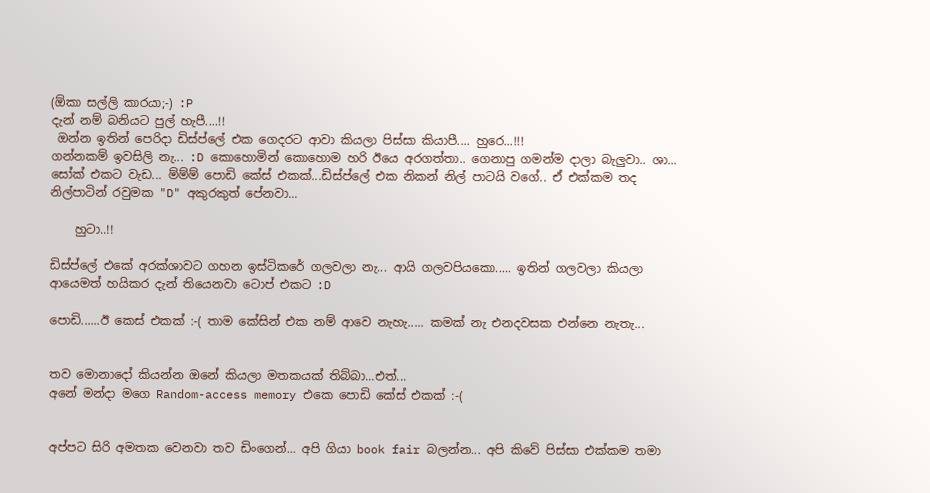(ඕකා සල්ලි කාරයා;-) :P
දැන් නම් බනියට පුල් හැපී....!!
 ඔන්න ඉතින් පෙරිදා ඩිස්ප්ලේ එක ගෙදරට ආවා කියලා පිස්සා කියාපී.... හුරෙ...!!!
ගන්නකම් ඉවසිලි නැ... :D කොහොමින් කොහොම හරි ඊයෙ අරගත්තා.. ගෙනාපු ගමන්ම දාලා බැලුවා.. ශා... සෝක් එකට වැඩ... ම්ම්ම් පොඩි කේස් එකක්...ඩිස්ප්ලේ එක නිකන් නිල් පාටයි වගේ.. ඒ එක්කම තද නිල්පාටින් රවුමක "D" අකුරකුත් පේනවා...

    හුටා..!!

ඩිස්ප්ලේ එකේ අරක්ශාවට ගහන ඉස්ටිකරේ ගලවලා නැ... ආයි ගලවපියකො..... ඉතින් ගලවලා කියලා ආයෙමත් හයිකර දැන් තියෙනවා ටොප් එකට :D

පොඩි......ඊ කෙස් එකක් :-( තාම කේසින් එක නම් ආවෙ නැහැ..... කමක් නැ එනදවසක එන්නෙ නැතැ...


තව මොනාදෝ කියන්න ඔනේ කියලා මතකයක් තිබ්බා...එත්...
අනේ මන්දා මගෙ Random-access memory එකෙ පොඩි කේස් එකක් :-(


අප්පට සිරි අමතක වෙනවා තව ඩිංගෙන්... අපි ගියා book fair බලන්න... අපි කිවේ පිස්සා එක්කම තමා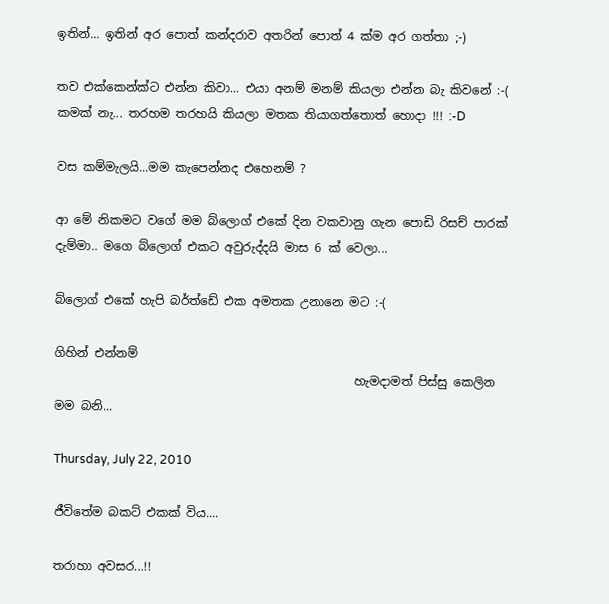ඉතින්... ඉතින් අර පොත් කන්දරාව අතරින් පොත් 4 ක්ම අර ගත්තා ;-)

තව එක්කෙන්ක්ට එන්න කිවා... එයා අනම් මනම් කියලා එන්න බැ කිවනේ :-(
කමක් නැ... තරහම තරහයි කියලා මතක තියාගත්තොත් හොදා !!! :-D

වස කම්මැලයි...මම කැපෙන්නද එහෙනම් ?

ආ මේ නිකමට වගේ මම බ්ලොග් එකේ දින වකවානු ගැන පොඩි රිසච් පාරක් දැම්මා.. මගෙ බ්ලොග් එකට අවුරුද්දයි මාස 6 ක් වෙලා...

බ්ලොග් එකේ හැපි බර්ත්ඩේ එක අමතක උනානෙ මට :-(

ගිහින් එන්නම්
                                                  හැමදාමත් පිස්සු කෙලින මම බනි...

Thursday, July 22, 2010

ජීවිතේම බකට් එකක් විය....

තරාහා අවසර...!!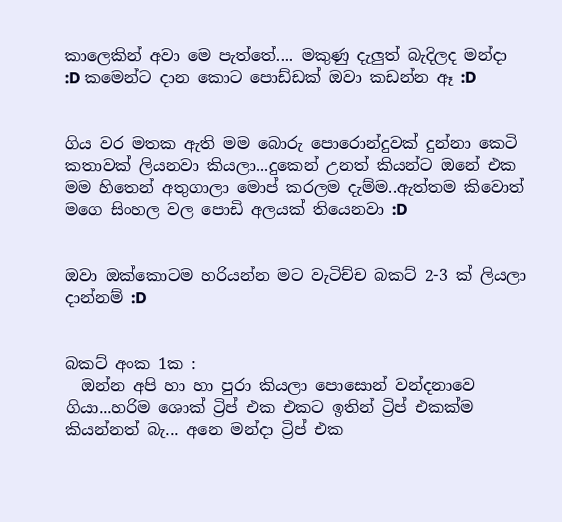කාලෙකින් අවා මෙ පැත්තේ.... මකුණු දැලුත් බැදිලද මන්දා :D කමෙන්ට දාන කොට පොඩ්ඩක් ඔවා කඩන්න ඈ :D


ගිය වර මතක ඇති මම බොරු පොරොන්දුවක් දුන්නා කෙටි කතාවක් ලියනවා කියලා...දුකෙන් උනත් කියන්ට ඔනේ එක මම හිතෙන් අතුගාලා මොප් කරලම දැම්ම..ඇත්තම කිවොත් මගෙ සිංහල වල පොඩි අලයක් තියෙනවා :D


ඔවා ඔක්කොටම හරියන්න මට වැටිච්ච බකට් 2-3 ක් ලියලා දාන්නම් :D


බකට් අංක 1ක :
  ඔන්න අපි හා හා පුරා කියලා පොසොන් වන්දනාවෙ ගියා...හරිම ශොක් ට්‍රිප් එක එකට ඉතින් ට්‍රිප් එකක්ම කියන්නත් බැ... අනෙ මන්දා ට්‍රිප් එක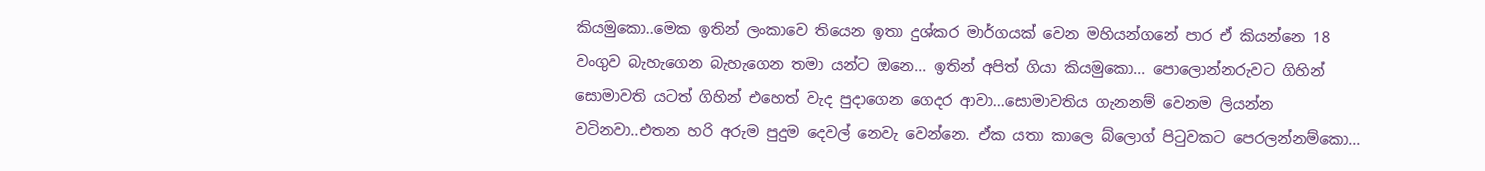කියමුකො..මෙක ඉතින් ලංකාවෙ තියෙන ඉතා දුශ්කර මාර්ගයක් වෙන මහියන්ගනේ පාර ඒ කියන්නෙ 18 වංගුව බැහැගෙන බැහැගෙන තමා යන්ට ඔනෙ... ඉතින් අපිත් ගියා කියමුකො... පොලොන්නරුවට ගිහින් සොමාවති යටත් ගිහින් එහෙත් වැද පුදාගෙන ගෙදර ආවා...සොමාවතිය ගැනනම් වෙනම ලියන්න වටිනවා..එතන හරි අරුම පුදුම දෙවල් නෙවැ වෙන්නෙ. ඒක යතා කාලෙ බ්ලොග් පිටුවකට පෙරලන්නම්කො...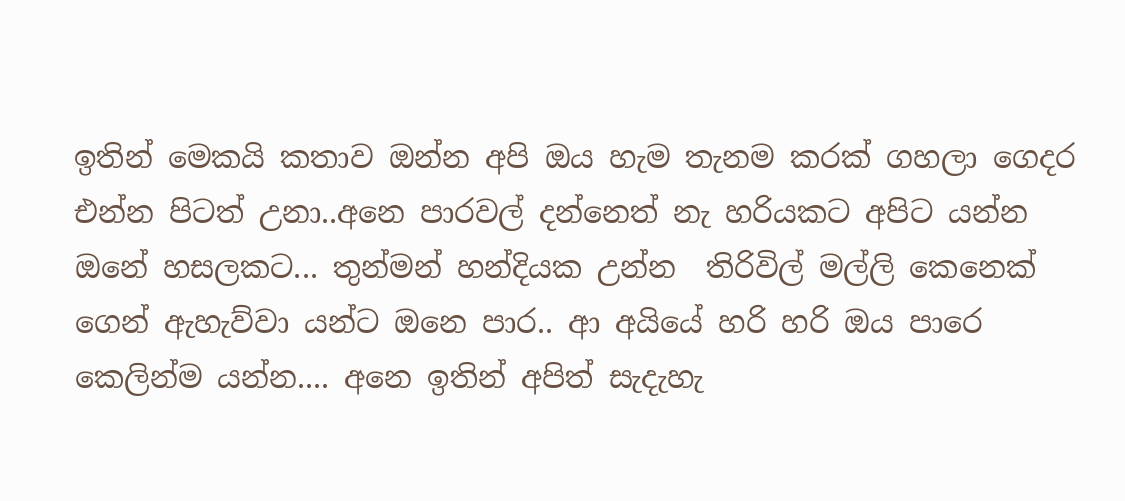ඉතින් මෙකයි කතාව ඔන්න අපි ඔය හැම තැනම කරක් ගහලා ගෙදර එන්න පිටත් උනා..අනෙ පාරවල් දන්නෙත් නැ හරියකට අපිට යන්න ඔනේ හසලකට... තුන්මන් හන්දියක උන්න  තිරිවිල් මල්ලි කෙනෙක් ගෙන් ඇහැව්වා යන්ට ඔනෙ පාර.. ආ අයියේ හරි හරි ඔය පාරෙ කෙලින්ම යන්න.... අනෙ ඉතින් අපිත් සැදැහැ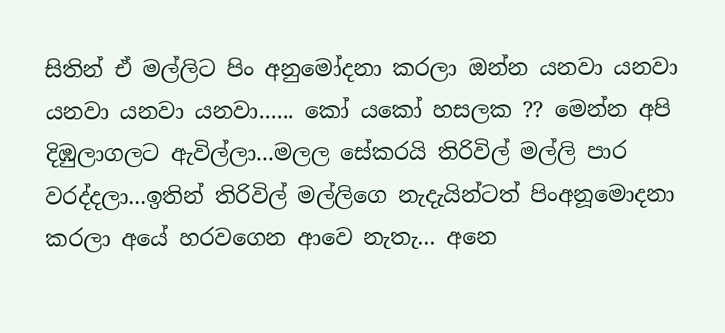සිතින් ඒ මල්ලිට පිං අනුමෝදනා කරලා ඔන්න යනවා යනවා යනවා යනවා යනවා...... කෝ යකෝ හසලක ?? මෙන්න අපි දිඹුලාගලට ඇවිල්ලා...මලල සේකරයි තිරිවිල් මල්ලි පාර වරද්දලා...ඉතින් තිරිවිල් මල්ලිගෙ නැදැයින්ටත් පිංඅනූමොදනා කරලා අයේ හරවගෙන ආවෙ නැතැ... අනෙ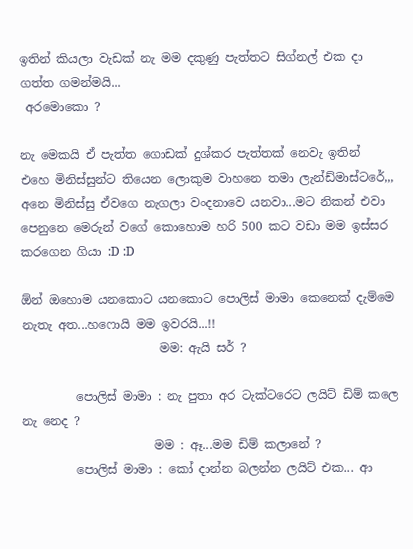ඉතින් කියලා වැඩක් නැ මම දකුණු පැත්තට සිග්නල් එක දා ගත්ත ගමන්මයි...
 අරමොකො ?

නැ මෙකයි ඒ පැත්ත ගොඩක් දුශ්කර පැත්තක් නෙවැ ඉතින්  එහෙ මිනිස්සුන්ට තියෙන ලොකුම වාහනෙ තමා ලැන්ඩ්මාස්ටරේ,,, අනෙ මිනිස්සු ඒවගෙ නැගලා වංදනාවෙ යනවා...මට නිකන් එවා පෙනුනෙ මෙරුන් වගේ කොහොම හරි 500 කට වඩා මම ඉස්සර කරගෙන ගියා :D :D

ඕන් ඔහොම යනකොට යනකොට පොලිස් මාමා කෙනෙක් දැම්මෙ නැතැ අත...හෆොයි මම ඉවරයි...!!
                       මම: ඇයි සර් ?

         පොලිස් මාමා : නැ පුතා අර ටැක්ටරෙට ලයිට් ඩිම් කලෙ නැ නෙද ?
                      මම : ඈ...මම ඩිම් කලානේ ?
         පොලිස් මාමා : කෝ දාන්න බලන්න ලයිට් එක... ආ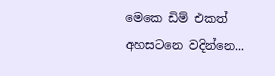මෙකෙ ඩිම් එකත් අහසටනෙ වදින්නෙ...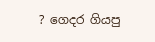? ගෙදර ගියපු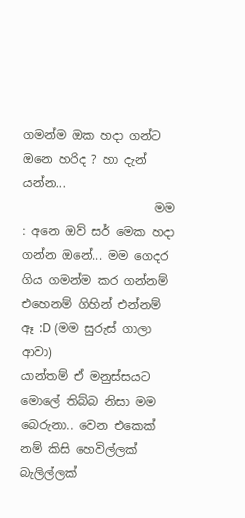ගමන්ම ඔක හදා ගන්ට ඔනෙ හරිද ? හා දැන් යන්න...
                      මම : අනෙ ඔව් සර් මෙක හදා ගන්න ඔනේ... මම ගෙදර ගිය ගමන්ම කර ගන්නම් එහෙනම් ගිහින් එන්නම් ඈ :D (මම සුරුස් ගාලා ආවා)
යාන්තම් ඒ මනුස්සයට මොලේ තිබ්බ නිසා මම බෙරුනා.. වෙන එකෙක් නම් කිසි හෙවිල්ලක් බැලිල්ලක්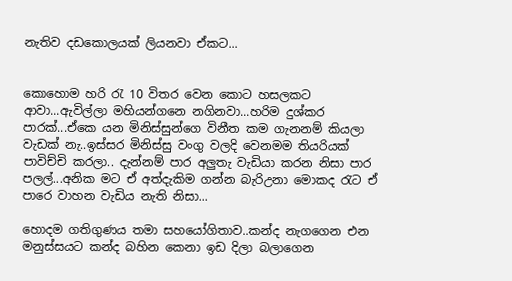නැතිව දඩකොලයක් ලියනවා ඒකට...


කොහොම හරි රැ 10 විතර වෙන කොට හසලකට ආවා...ඇවිල්ලා මහියන්ගනෙ නගිනවා...හරිම දුශ්කර පාරක්...ඒකෙ යන මිනිස්සුන්ගෙ විනීත කම ගැනනම් කියලා වැඩක් නැ..ඉස්සර මිනිස්සු වංගු වලදි වෙනමම තියරියක් පාවිච්චි කරලා.. දැන්නම් පාර අලුතැ වැඩියා කරන නිසා පාර පලල්...අනික මට ඒ අත්දැකිම ගන්න බැරිඋනා මොකද රැට ඒ පාරෙ වාහන වැඩිය නැති නිසා...

හොදම ගතිගුණය තමා සහයෝගිතාව..කන්ද නැගගෙන එන මනුස්සයට කන්ද බහින කෙනා ඉඩ දිලා බලාගෙන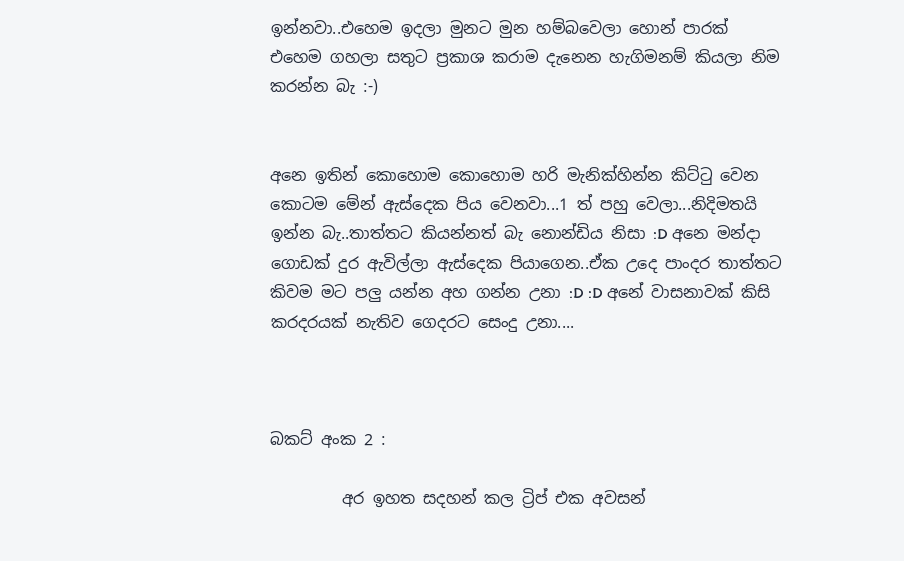ඉන්නවා..එහෙම ඉදලා මුනට මුන හම්බවෙලා හොන් පාරක් එහෙම ගහලා සතුට ප්‍රකාශ කරාම දැනෙන හැගිමනම් කියලා නිම කරන්න බැ :-)


අනෙ ඉතින් කොහොම කොහොම හරි මැනික්හින්න කිට්ටු වෙන කොටම මේන් ඇස්දෙක පිය වෙනවා...1 ත් පහු වෙලා...නිදිමතයි ඉන්න බැ..තාත්තට කියන්නත් බැ නොන්ඩිය නිසා :D අනෙ මන්දා ගොඩක් දුර ඇවිල්ලා ඇස්දෙක පියාගෙන..ඒක උදෙ පාංදර තාත්තට කිවම මට පලු යන්න අහ ගන්න උනා :D :D අනේ වාසනාවක් කිසි කරදරයක් නැතිව ගෙදරට සෙංදු උනා....



බකට් අංක 2 :

         අර ඉහත සදහන් කල ට්‍රිප් එක අවසන්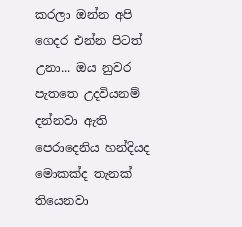කරලා ඔන්න අපි ගෙදර එන්න පිටත් උනා... ඔය නුවර පැතතෙ උදවියනම් දන්නවා ඇති පෙරාදෙනිය හන්දියද මොකක්ද තැනක් තියෙනවා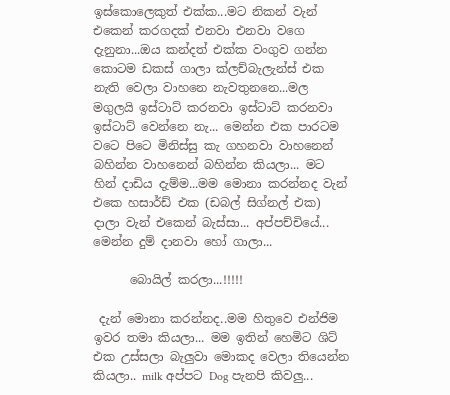ඉස්කොලෙකුත් එක්ක...මට නිකන් වැන් එකෙන් කරගදක් එනවා එනවා වගෙ දැනුනා...ඔය කන්දත් එක්ක වංගුව ගන්න කොටම ඩකස් ගාලා ක්ලච්බැලැන්ස් එක නැති වෙලා වාහනෙ නැවතුනනෙ...මල මගුලයි ඉස්ටාට් කරනවා ඉස්ටාට් කරනවා ඉස්ටාට් වෙන්නෙ නැ... මෙන්න එක පාරටම වටෙ පිටෙ මිනිස්සු කැ ගහනවා වාහනෙන් බහින්න වාහනෙන් බහින්න කියලා... මට හින් දාඩිය දැම්ම...මම මොනා කරන්නද වැන් එකෙ හසාර්ඩ් එක (ඩබල් සිග්නල් එක) දාලා වැන් එකෙන් බැස්සා... අප්පච්චියේ... මෙන්න දුම් දානවා හෝ ගාලා...

      බොයිල් කරලා...!!!!!

 දැන් මොනා කරන්නද..මම හිතුවෙ එන්ජිම ඉවර තමා කියලා... මම ඉතින් හෙමිට ශිට් එක උස්සලා බැලුවා මොකද වෙලා තියෙන්න කියලා.. milk අප්පට Dog පැනපි කිවලු...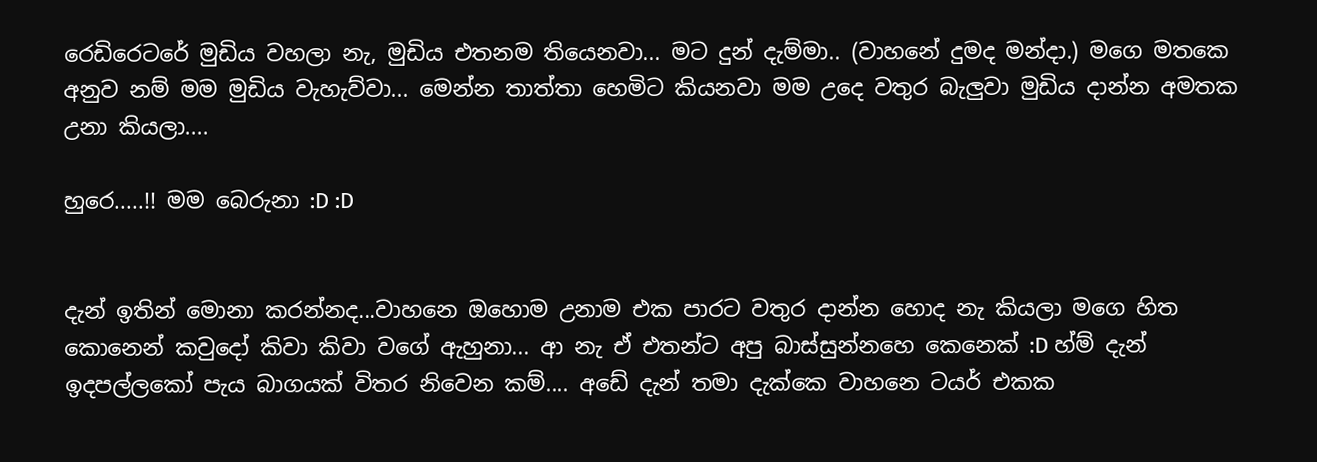රෙඩිරෙටරේ මුඩිය වහලා නැ, මුඩිය එතනම තියෙනවා... මට දුන් දැම්මා.. (වාහනේ දුමද මන්දා.) මගෙ මතකෙ අනුව නම් මම මුඩිය වැහැව්වා... මෙන්න තාත්තා හෙමිට කියනවා මම උදෙ වතුර බැලුවා මුඩිය දාන්න අමතක උනා කියලා....

හුරෙ.....!! මම බෙරුනා :D :D


දැන් ඉතින් මොනා කරන්නද...වාහනෙ ඔහොම උනාම එක පාරට වතුර දාන්න හොද නැ කියලා මගෙ හිත කොනෙන් කවුදෝ කිවා කිවා වගේ ඇහුනා... ආ නැ ඒ එතන්ට අපු බාස්සුන්නහෙ කෙනෙක් :D හ්ම් දැන් ඉදපල්ලකෝ පැය බාගයක් විතර නිවෙන කම්.... අඩේ දැන් තමා දැක්කෙ වාහනෙ ටයර් එකක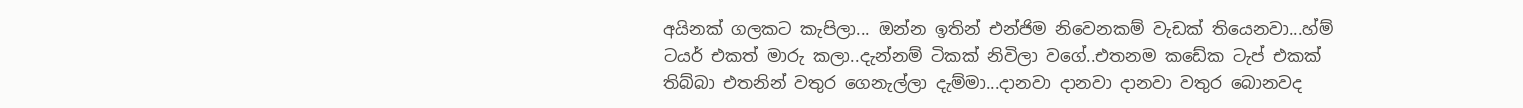අයිනක් ගලකට කැපිලා... ඔන්න ඉතින් එන්ජිම නිවෙනකම් වැඩක් තියෙනවා...හ්ම් ටයර් එකත් මාරු කලා..දැන්නම් ටිකක් නිවිලා වගේ..එතනම කඩේක ටැප් එකක් තිබ්බා එතනින් වතුර ගෙනැල්ලා දැම්මා...දානවා දානවා දානවා වතුර බොනවද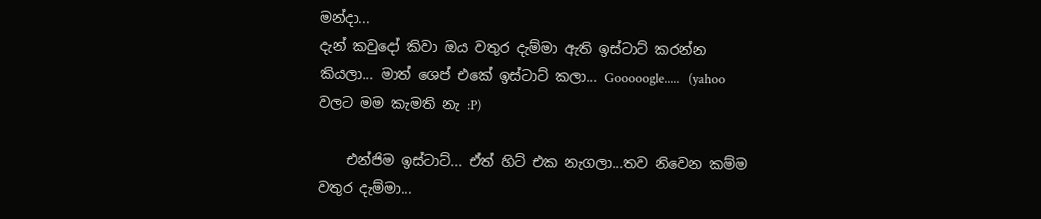මන්දා...
දැන් කවුදෝ කිවා ඔය වතුර දැම්මා ඇති ඉස්ටාට් කරන්න කියලා... මාත් ශෙප් එකේ ඉස්ටාට් කලා... Gooooogle.....   (yahoo වලට මම කැමති නැ :P)

    එන්ජිම ඉස්ටාට්... ඒත් හිට් එක නැගලා...තව නිවෙන කම්ම වතුර දැම්මා...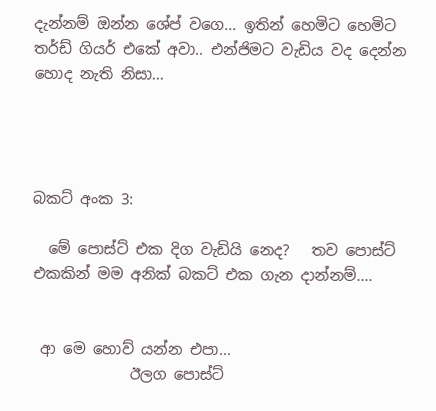දැන්නම් ඔන්න ශේප් වගෙ... ඉතින් හෙමිට හෙමිට තර්ඩ් ගියර් එකේ අවා.. එන්ජිමට වැඩිය වද දෙන්න හොද නැති නිසා...




බකට් අංක 3:

  මේ පොස්ට් එක දිග වැඩියි නෙද?   තව පොස්ට් එකකින් මම අනික් බකට් එක ගැන දාන්නම්....


 ආ මෙ හොව් යන්න එපා...
             ඊලග පොස්ට්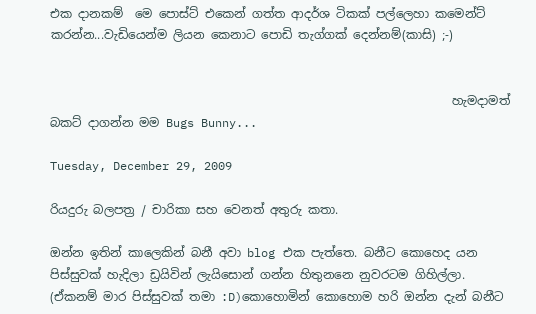එක දානකම්  මෙ පොස්ට් එකෙන් ගත්ත ආදර්ශ ටිකක් පල්ලෙහා කමෙන්ට් කරන්න...වැඩියෙන්ම ලියන කෙනාට පොඩි තැග්ගක් දෙන්නම්(කාසි) ;-)


                                                                   හැමදාමත් බකට් දාගන්න මම Bugs Bunny...

Tuesday, December 29, 2009

රියදුරු බලපත්‍ර / චාරිකා සහ වෙනත් අතුරු කතා.

ඔන්න ඉතින් කාලෙකින් බනී අවා blog එක පැත්තෙ. බනීට කොහෙද යන පිස්සුවක් හැදිලා ඩ්‍රයිවින් ලැයිසොන් ගන්න හිතුනනෙ නුවරටම ගිහිල්ලා. (ඒකනම් මාර පිස්සුවක් තමා :D)කොහොමින් කොහොම හරි ඔන්න දැන් බනීට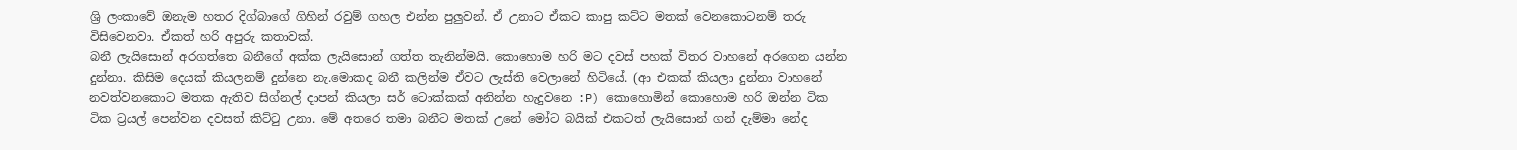ශ්‍රි ලංකාවේ ඔනැම හතර දිග්බාගේ ගිහින් රවුම් ගහල එන්න පුලුවන්. ඒ උනාට ඒකට කාපු කට්ට මතක් වෙනකොටනම් තරු විසිවෙනවා. ඒකත් හරි අපුරු කතාවක්.
බනී ලැයිසොන් අරගත්තෙ බනීගේ අක්ක ලැයිසොන් ගත්ත තැනින්මයි. කොහොම හරි මට දවස් පහක් විතර වාහනේ අරගෙන යන්න දුන්නා. කිසිම දෙයක් කියලනම් දුන්නෙ නැ.මොකද බනී කලින්ම ඒවට ලැස්ති වෙලානේ හිටියේ. (ආ එකක් කියලා දුන්නා වාහනේ නවත්වනකොට මතක ඇතිව සිග්නල් දාපන් කියලා සර් ටොක්කක් අනින්න හැදුවනෙ :P) කොහොමින් කොහොම හරි ඔන්න ටික ටික ට්‍රයල් පෙන්වන දවසත් කිට්ටු උනා. මේ අතරෙ තමා බනීට මතක් උනේ මෝට බයික් එකටත් ලැයිසොන් ගන් දැම්මා නේද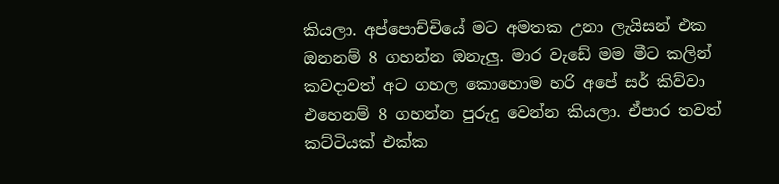කියලා. අප්පොච්චියේ මට අමතක උනා ලැයිසන් එක ඔනනම් 8 ගහන්න ඔනැලු. මාර වැඩේ මම මීට කලින් කවදාවත් අට ගහල කොහොම හරි අපේ සර් කිව්වා එහෙනම් 8 ගහන්න පුරුදු වෙන්න කියලා. ඒපාර තවත් කට්ටියක් එක්ක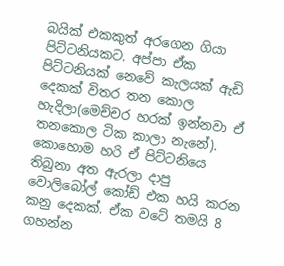බයික් එකකුත් අරගෙන ගියා පිට්ටනියකට. අප්පා ඒක පිට්ටනියක් නෙවේ කැලයක් ඇඩි දෙකක් විතර තන කොල හැදිලා(මෙච්චර හරක් ඉන්නවා ඒ තනකොල ටික කාලා නැනේ). කොහොම හරි ඒ පිට්ටනියෙ තිබුනා අත ඇරලා දාපු වොලිබෝල් කෝඩ් එක හයි කරන කනු දෙකක්. ඒක වටේ තමයි 8 ගහන්න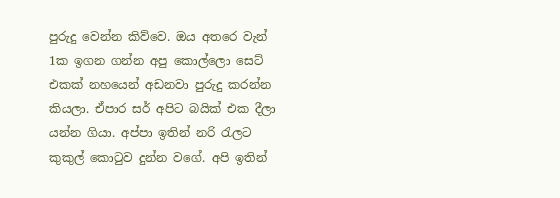පුරුදු වෙන්න කිව්වෙ. ඔය අතරෙ වැන් 1ක ඉගන ගන්න අපු කොල්ලො සෙට් එකක් නහයෙන් අඩනවා පුරුදු කරන්න කියලා. ඒපාර සර් අපිට බයික් එක දීලා යන්න ගියා. අප්පා ඉතින් නරි රැලට කුකුල් කොටුව දුන්න වගේ. අපි ඉතින්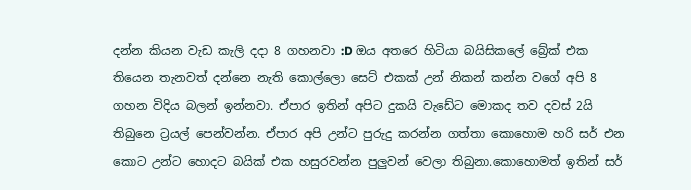දන්න කියන වැඩ කැලි දදා 8 ගහනවා :D ඔය අතරෙ හිටියා බයිසිකලේ බ්‍රේක් එක තියෙන තැනවත් දන්නෙ නැති කොල්ලො සෙට් එකක් උන් නිකන් කන්න වගේ අපි 8 ගහන විදිය බලන් ඉන්නවා. ඒපාර ඉතින් අපිට දුකයි වැඩේට මොකද තව දවස් 2යි තිබුනෙ ට්‍රයල් පෙන්වන්න. ඒපාර අපි උන්ට පුරුදු කරන්න ගත්තා කොහොම හරි සර් එන කොට උන්ට හොදට බයික් එක හසුරවන්න පුලුවන් වෙලා තිබුනා.කොහොමත් ඉතින් සර්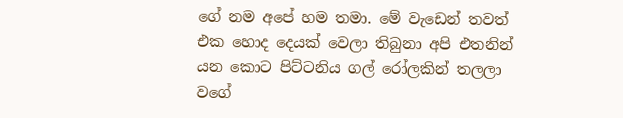ගේ නම අපේ හම තමා. මේ වැඩෙන් තවත් එක හොද දෙයක් වෙලා තිබුනා අපි එතනින් යන කොට පිට්ටනිය ගල් රෝලකින් තලලා වගේ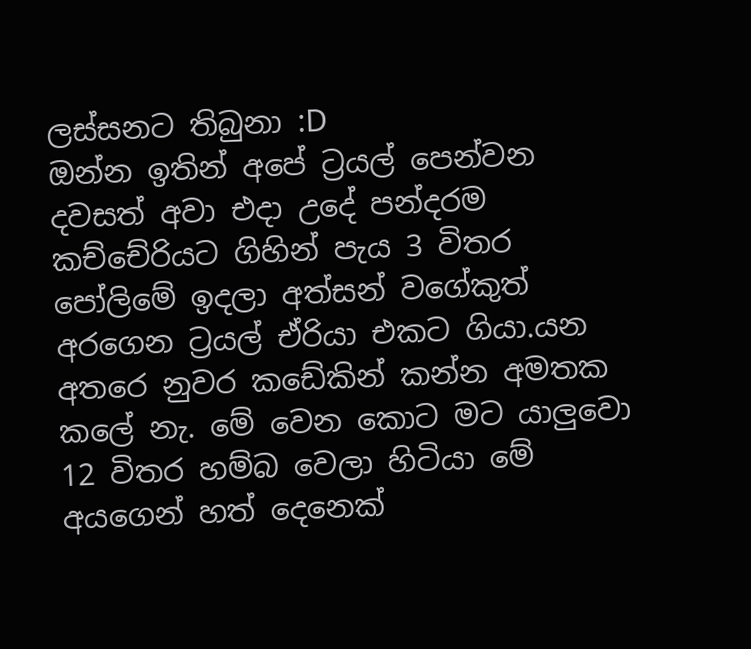ලස්සනට තිබුනා :D
ඔන්න ඉතින් අපේ ට්‍රයල් පෙන්වන දවසත් අවා එදා උදේ පන්දරම කච්චේරියට ගිහින් පැය 3 විතර පෝලිමේ ඉදලා අත්සන් වගේකුත් අරගෙන ට්‍රයල් ඒරියා එකට ගියා.යන අතරෙ නුවර කඩේකින් කන්න අමතක කලේ නැ. මේ වෙන කොට මට යාලුවො 12 විතර හම්බ වෙලා හිටියා මේ අයගෙන් හත් දෙනෙක්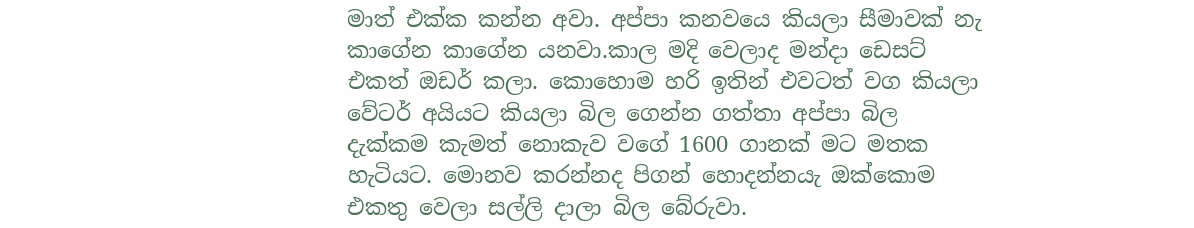මාත් එක්ක කන්න අවා. අප්පා කනවයෙ කියලා සීමාවක් නැ කාගේන කාගේන යනවා.කාල මදි වෙලාද මන්දා ඩෙසට් එකත් ඔඩර් කලා. කොහොම හරි ඉතින් එවටත් වග කියලා වේටර් අයියට කියලා බිල ගෙන්න ගත්තා අප්පා බිල දැක්කම කැමත් නොකැව වගේ 1600 ගානක් මට මතක හැටියට. මොනව කරන්නද පිගන් හොදන්නයැ ඔක්කොම එකතු වෙලා සල්ලි දාලා බිල බේරුවා.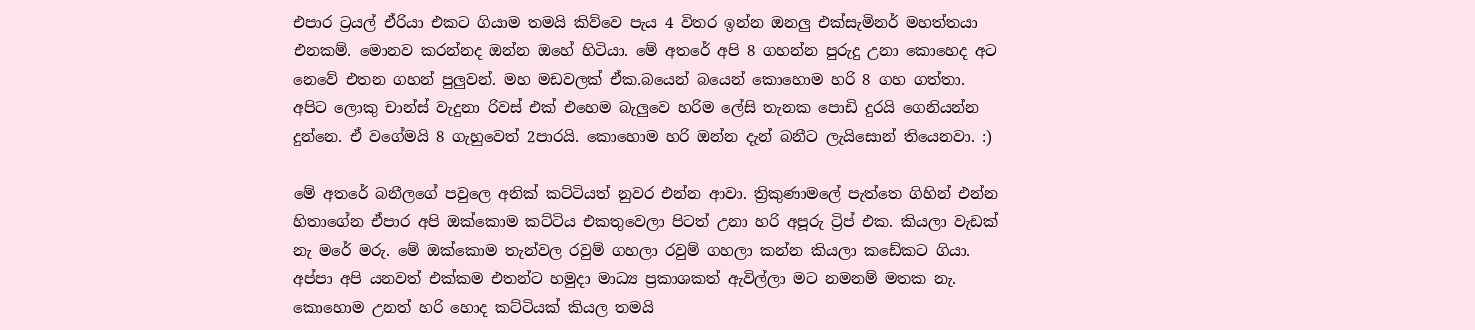එපාර ට්‍රයල් ඒරියා එකට ගියාම තමයි කිව්වෙ පැය 4 විතර ඉන්න ඔනලු එක්සැමිනර් මහත්තයා එනකම්. මොනව කරන්නද ඔන්න ඔහේ හිටියා. මේ අතරේ අපි 8 ගහන්න පුරුදු උනා කොහෙද අට නෙවේ එතන ගහන් පුලුවන්. මහ මඩවලක් ඒක.බයෙන් බයෙන් කොහොම හරි 8 ගහ ගත්තා. අපිට ලොකු චාන්ස් වැදුනා රිවස් එක් එහෙම බැලුවෙ හරිම ලේසි තැනක පොඩි දුරයි ගෙනියන්න දුන්නෙ. ඒ වගේමයි 8 ගැහුවෙත් 2පාරයි. කොහොම හරි ඔන්න දැන් බනීට ලැයිසොන් තියෙනවා. :)

මේ අතරේ බනීලගේ පවුලෙ අනික් කට්ටියත් නුවර එන්න ආවා. ත්‍රිකුණාමලේ පැත්තෙ ගිහින් එන්න හිතාගේන ඒපාර අපි ඔක්කොම කට්ටිය එකතුවෙලා පිටත් උනා හරි අපූරු ට්‍රිප් එක. කියලා වැඩක් නැ මරේ මරු. මේ ඔක්කොම තැන්වල රවුම් ගහලා රවුම් ගහලා කන්න කියලා කඩේකට ගියා. අප්පා අපි යනවත් එක්කම එතන්ට හමුදා මාධ්‍ය ප්‍රකාශකත් ඇවිල්ලා මට නමනම් මතක නැ. කොහොම උනත් හරි හොද කට්ටියක් කියල තමයි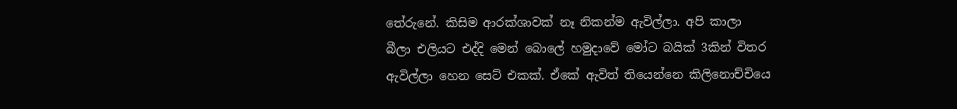තේරුනේ. කිසිම ආරක්ශාවක් නෑ නිකන්ම ඇවිල්ලා. අපි කාලා බීලා එලියට එද්දි මෙන් බොලේ හමුදාවේ මෝට බයික් 3කින් විතර ඇවිල්ලා හෙන සෙට් එකක්. ඒකේ ඇවිත් තියෙන්නෙ කිලිනොච්චියෙ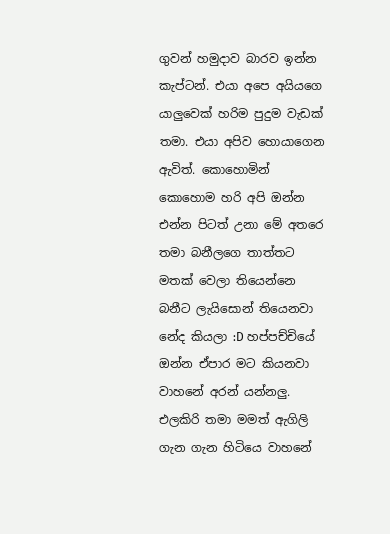ගුවන් හමුදාව බාරව ඉන්න කැප්ටන්. එයා අපෙ අයියගෙ යාලුවෙක් හරිම පුදුම වැඩක් තමා. එයා අපිව හොයාගෙන ඇවිත්. කොහොමින් කොහොම හරි අපි ඔන්න එන්න පිටත් උනා මේ අතරෙ තමා බනීලගෙ තාත්තට මතක් වෙලා තියෙන්නෙ බනීට ලැයිසොන් තියෙනවා නේද කියලා :D හප්පච්චියේ ඔන්න ඒපාර මට කියනවා වාහනේ අරන් යන්නලු. එලකිරි තමා මමත් ඇගිලි ගැන ගැන හිටියෙ වාහනේ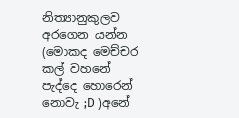නිත්‍යානුකුලව අරගෙන යන්න (මොකද මෙච්චර කල් වහනේ පැද්දෙ හොරෙන් නොවැ ;D )අනේ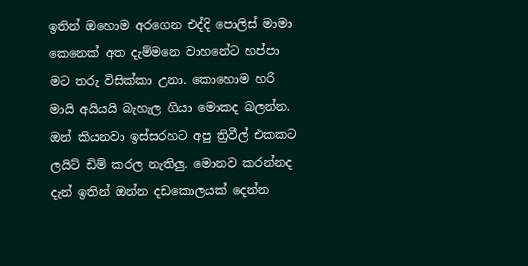ඉතින් ඔහොම අරගෙන එද්දි පොලිස් මාමා කෙනෙක් අත දැම්මනෙ වාහනේට හප්පා මට තරු විසික්කා උනා. කොහොම හරි මායි අයියයි බැහැල ගියා මොකද බලන්න. ඔන් කියනවා ඉස්සරහට අපු ත්‍රිවීල් එකකට ලයිට් ඩිම් කරල නැතිලු. මොනව කරන්නද දැන් ඉතින් ඔන්න දඩකොලයක් දෙන්න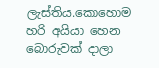ලැස්තිය.කොහොම හරි අයියා හෙන බොරුවක් දාලා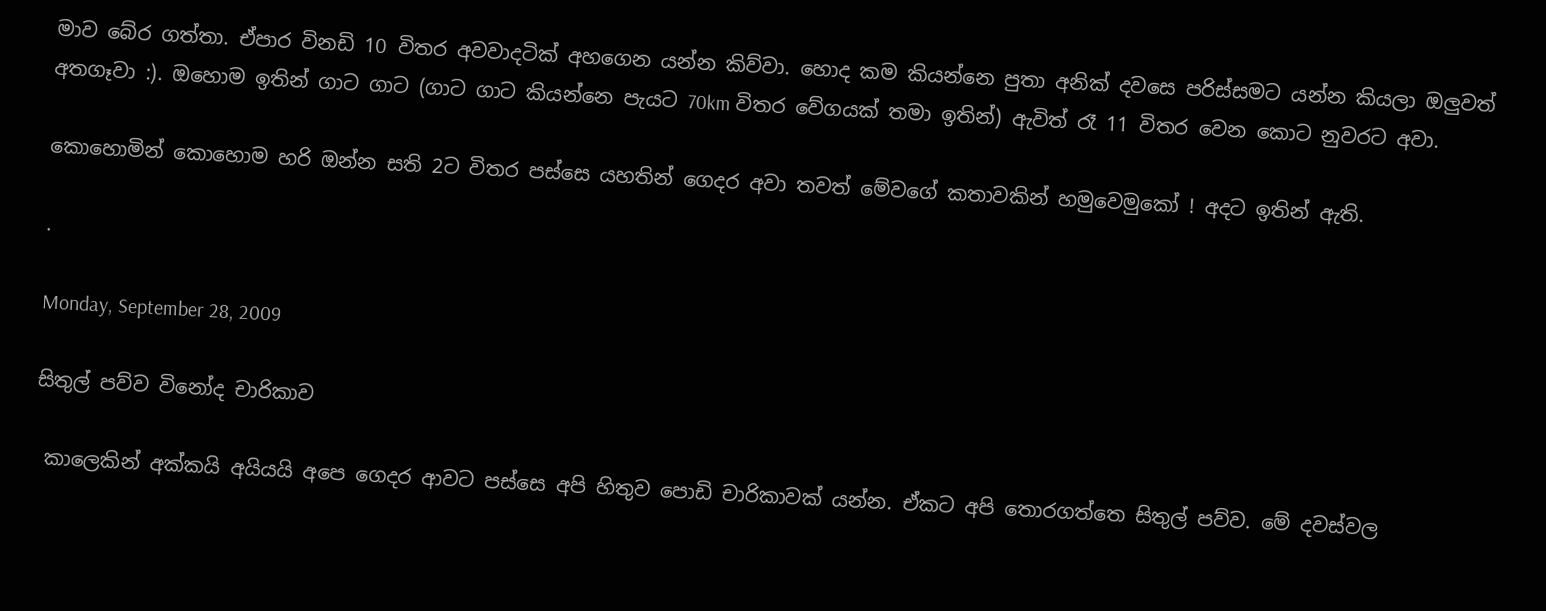මාව බේර ගත්තා. ඒපාර විනඩි 10 විතර අවවාදටික් අහගෙන යන්න කිව්වා. හොද කම කියන්නෙ පුතා අනික් දවසෙ පරිස්සමට යන්න කියලා ඔලුවත් අතගෑවා :). ඔහොම ඉතින් ගාට ගාට (ගාට ගාට කියන්නෙ පැයට 70km විතර වේගයක් තමා ඉතින්) ඇවිත් රෑ 11 විතර වෙන කොට නුවරට අවා.

කොහොමින් කොහොම හරි ඔන්න සති 2ට විතර පස්සෙ යහතින් ගෙදර අවා තවත් මේවගේ කතාවකින් හමුවෙමුකෝ ! අදට ඉතින් ඇති.

.

Monday, September 28, 2009

සිතුල් පව්ව විනෝද චාරිකාව

 කාලෙකින් අක්කයි අයියයි අපෙ ගෙදර ආවට පස්සෙ අපි හිතුව පොඩි චාරිකාවක් යන්න. ඒකට අපි තොරගත්තෙ සිතුල් පව්ව. මේ දවස්වල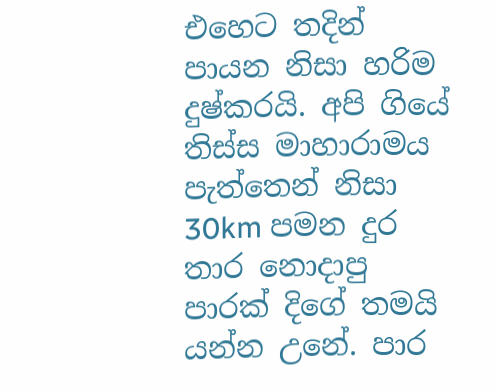එහෙට තදින් පායන නිසා හරිම දුෂ්කරයි. අපි ගියේ තිස්ස මාහාරාමය පැත්තෙන් නිසා 30km පමන දුර තාර නොදාපු පාරක් දිගේ තමයි යන්න උනේ. පාර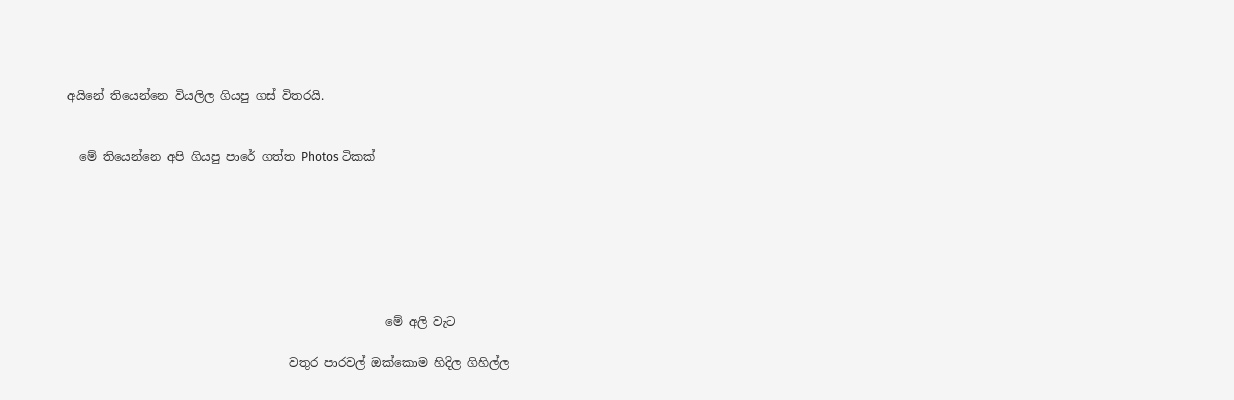අයිනේ තියෙන්නෙ වියලිල ගියපු ගස් විතරයි.


  මේ තියෙන්නෙ අපි ගියපු පාරේ ගත්ත Photos ටිකක්







                                                     මේ අලි වැට

                                     වතුර පාරවල් ඔක්කොම හිදිල ගිහිල්ල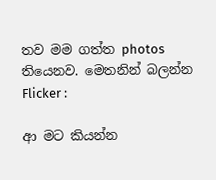තව මම ගත්ත photos තියෙනව. මෙතනින් බලන්න  Flicker :

ආ මට කියන්න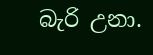බැරි උනා.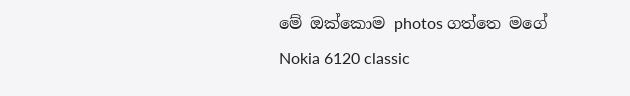මේ ඔක්කොම photos ගත්තෙ මගේ  Nokia 6120 classic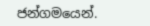ජන්ගමයෙන්.